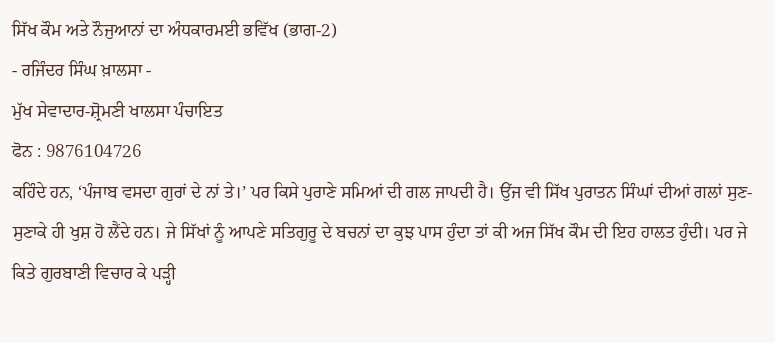ਸਿੱਖ ਕੌਮ ਅਤੇ ਨੌਜੁਆਨਾਂ ਦਾ ਅੰਧਕਾਰਮਈ ਭਵਿੱਖ (ਭਾਗ-2)
- ਰਜਿੰਦਰ ਸਿੰਘ ਖ਼ਾਲਸਾ -
ਮੁੱਖ ਸੇਵਾਦਾਰ-ਸ਼੍ਰੋਮਣੀ ਖਾਲਸਾ ਪੰਚਾਇਤ
ਫੋਨ : 9876104726
ਕਹਿੰਦੇ ਹਨ, ‘ਪੰਜਾਬ ਵਸਦਾ ਗੁਰਾਂ ਦੇ ਨਾਂ ਤੇ।’ ਪਰ ਕਿਸੇ ਪੁਰਾਣੇ ਸਮਿਆਂ ਦੀ ਗਲ ਜਾਪਦੀ ਹੈ। ਉਂਜ ਵੀ ਸਿੱਖ ਪੁਰਾਤਨ ਸਿੰਘਾਂ ਦੀਆਂ ਗਲਾਂ ਸੁਣ-ਸੁਣਾਕੇ ਹੀ ਖੁਸ਼ ਹੋ ਲੈਂਦੇ ਹਨ। ਜੇ ਸਿੱਖਾਂ ਨੂੰ ਆਪਣੇ ਸਤਿਗੁਰੂ ਦੇ ਬਚਨਾਂ ਦਾ ਕੁਝ ਪਾਸ ਹੁੰਦਾ ਤਾਂ ਕੀ ਅਜ ਸਿੱਖ ਕੌਮ ਦੀ ਇਹ ਹਾਲਤ ਹੁੰਦੀ। ਪਰ ਜੇ ਕਿਤੇ ਗੁਰਬਾਣੀ ਵਿਚਾਰ ਕੇ ਪੜ੍ਹੀ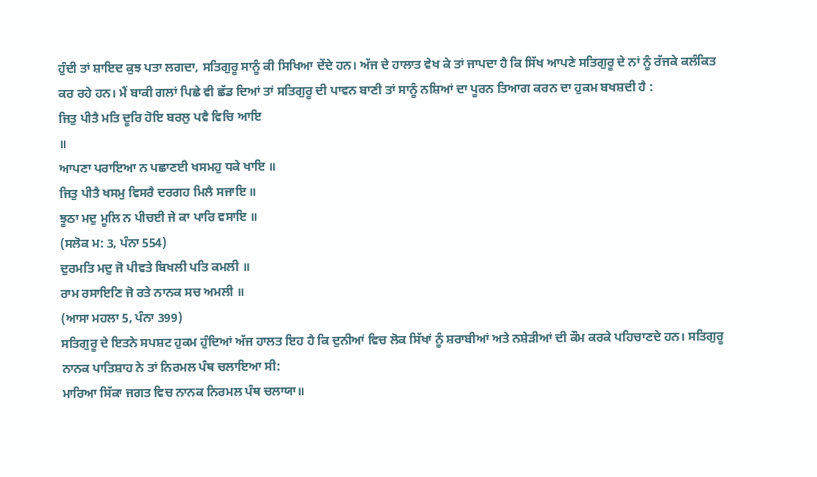ਹੁੰਦੀ ਤਾਂ ਸ਼ਾਇਦ ਕੁਝ ਪਤਾ ਲਗਦਾ, ਸਤਿਗੁਰੂ ਸਾਨੂੰ ਕੀ ਸਿਖਿਆ ਦੇਂਦੇ ਹਨ। ਅੱਜ ਦੇ ਹਾਲਾਤ ਵੇਖ ਕੇ ਤਾਂ ਜਾਪਦਾ ਹੈ ਕਿ ਸਿੱਖ ਆਪਣੇ ਸਤਿਗੁਰੂ ਦੇ ਨਾਂ ਨੂੰ ਰੱਜਕੇ ਕਲੰਕਿਤ ਕਰ ਰਹੇ ਹਨ। ਮੈਂ ਬਾਕੀ ਗਲਾਂ ਪਿਛੇ ਵੀ ਛੱਡ ਦਿਆਂ ਤਾਂ ਸਤਿਗੁਰੂ ਦੀ ਪਾਵਨ ਬਾਣੀ ਤਾਂ ਸਾਨੂੰ ਨਸ਼ਿਆਂ ਦਾ ਪੂਰਨ ਤਿਆਗ ਕਰਨ ਦਾ ਹੁਕਮ ਬਖਸ਼ਦੀ ਹੈ :
ਜਿਤੁ ਪੀਤੈ ਮਤਿ ਦੂਰਿ ਹੋਇ ਬਰਲੁ ਪਵੈ ਵਿਚਿ ਆਇ
॥
ਆਪਣਾ ਪਰਾਇਆ ਨ ਪਛਾਣਈ ਖਸਮਹੁ ਧਕੇ ਖਾਇ ॥
ਜਿਤੁ ਪੀਤੈ ਖਸਮੁ ਵਿਸਰੈ ਦਰਗਹ ਮਿਲੈ ਸਜਾਇ ॥
ਝੂਠਾ ਮਦੁ ਮੂਲਿ ਨ ਪੀਚਈ ਜੇ ਕਾ ਪਾਰਿ ਵਸਾਇ ॥
(ਸਲੋਕ ਮ: 3, ਪੰਨਾ 554)
ਦੁਰਮਤਿ ਮਦੁ ਜੋ ਪੀਵਤੇ ਬਿਖਲੀ ਪਤਿ ਕਮਲੀ ॥
ਰਾਮ ਰਸਾਇਣਿ ਜੋ ਰਤੇ ਨਾਨਕ ਸਚ ਅਮਲੀ ॥
(ਆਸਾ ਮਹਲਾ 5, ਪੰਨਾ 399)
ਸਤਿਗੁਰੂ ਦੇ ਇਤਨੇ ਸਪਸ਼ਟ ਹੁਕਮ ਹੁੰਦਿਆਂ ਅੱਜ ਹਾਲਤ ਇਹ ਹੈ ਕਿ ਦੁਨੀਆਂ ਵਿਚ ਲੋਕ ਸਿੱਖਾਂ ਨੂੰ ਸ਼ਰਾਬੀਆਂ ਅਤੇ ਨਸ਼ੇੜੀਆਂ ਦੀ ਕੌਮ ਕਰਕੇ ਪਹਿਚਾਣਦੇ ਹਨ। ਸਤਿਗੁਰੂ ਨਾਨਕ ਪਾਤਿਸ਼ਾਹ ਨੇ ਤਾਂ ਨਿਰਮਲ ਪੰਥ ਚਲਾਇਆ ਸੀ:
ਮਾਰਿਆ ਸਿੱਕਾ ਜਗਤ ਵਿਚ ਨਾਨਕ ਨਿਰਮਲ ਪੰਥ ਚਲਾਯਾ॥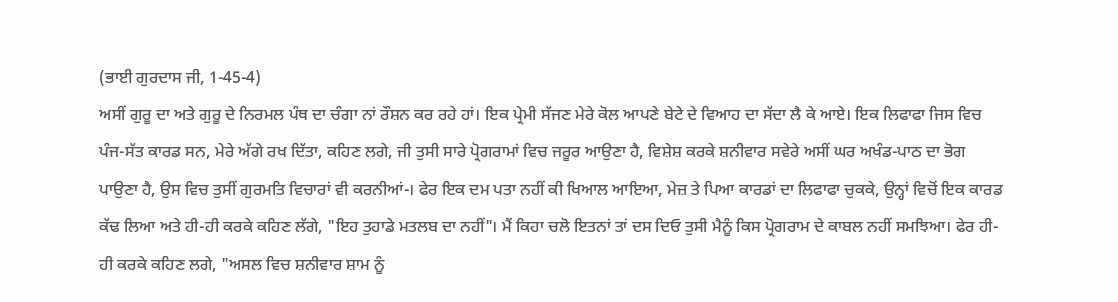(ਭਾਈ ਗੁਰਦਾਸ ਜੀ, 1-45-4)
ਅਸੀਂ ਗੁਰੂ ਦਾ ਅਤੇ ਗੁਰੂ ਦੇ ਨਿਰਮਲ ਪੰਥ ਦਾ ਚੰਗਾ ਨਾਂ ਰੌਸ਼ਨ ਕਰ ਰਹੇ ਹਾਂ। ਇਕ ਪ੍ਰੇਮੀ ਸੱਜਣ ਮੇਰੇ ਕੋਲ ਆਪਣੇ ਬੇਟੇ ਦੇ ਵਿਆਹ ਦਾ ਸੱਦਾ ਲੈ ਕੇ ਆਏ। ਇਕ ਲਿਫਾਫਾ ਜਿਸ ਵਿਚ ਪੰਜ-ਸੱਤ ਕਾਰਡ ਸਨ, ਮੇਰੇ ਅੱਗੇ ਰਖ ਦਿੱਤਾ, ਕਹਿਣ ਲਗੇ, ਜੀ ਤੁਸੀ ਸਾਰੇ ਪ੍ਰੋਗਰਾਮਾਂ ਵਿਚ ਜਰੂਰ ਆਉਣਾ ਹੈ, ਵਿਸ਼ੇਸ਼ ਕਰਕੇ ਸ਼ਨੀਵਾਰ ਸਵੇਰੇ ਅਸੀਂ ਘਰ ਅਖੰਡ-ਪਾਠ ਦਾ ਭੋਗ ਪਾਉਣਾ ਹੈ, ਉਸ ਵਿਚ ਤੁਸੀਂ ਗੁਰਮਤਿ ਵਿਚਾਰਾਂ ਵੀ ਕਰਨੀਆਂ-। ਫੇਰ ਇਕ ਦਮ ਪਤਾ ਨਹੀਂ ਕੀ ਖਿਆਲ ਆਇਆ, ਮੇਜ਼ ਤੇ ਪਿਆ ਕਾਰਡਾਂ ਦਾ ਲਿਫਾਫਾ ਚੁਕਕੇ, ਉਨ੍ਹਾਂ ਵਿਚੋਂ ਇਕ ਕਾਰਡ ਕੱਢ ਲਿਆ ਅਤੇ ਹੀ-ਹੀ ਕਰਕੇ ਕਹਿਣ ਲੱਗੇ, "ਇਹ ਤੁਹਾਡੇ ਮਤਲਬ ਦਾ ਨਹੀਂ"। ਮੈਂ ਕਿਹਾ ਚਲੋ ਇਤਨਾਂ ਤਾਂ ਦਸ ਦਿਓ ਤੁਸੀ ਮੈਨੂੰ ਕਿਸ ਪ੍ਰੋਗਰਾਮ ਦੇ ਕਾਬਲ ਨਹੀਂ ਸਮਝਿਆ। ਫੇਰ ਹੀ-ਹੀ ਕਰਕੇ ਕਹਿਣ ਲਗੇ, "ਅਸਲ ਵਿਚ ਸ਼ਨੀਵਾਰ ਸ਼ਾਮ ਨੂੰ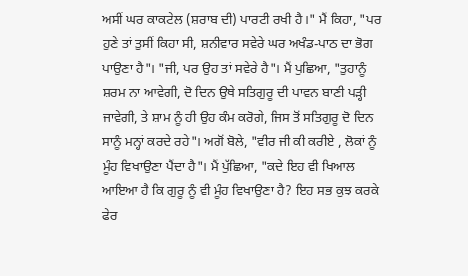ਅਸੀਂ ਘਰ ਕਾਕਟੇਲ (ਸ਼ਰਾਬ ਦੀ) ਪਾਰਟੀ ਰਖੀ ਹੈ।" ਮੈਂ ਕਿਹਾ, "ਪਰ ਹੁਣੇ ਤਾਂ ਤੁਸੀਂ ਕਿਹਾ ਸੀ, ਸ਼ਨੀਵਾਰ ਸਵੇਰੇ ਘਰ ਅਖੰਡ-ਪਾਠ ਦਾ ਭੋਗ ਪਾਉਣਾ ਹੈ"। "ਜੀ, ਪਰ ਉਹ ਤਾਂ ਸਵੇਰੇ ਹੈ"। ਮੈਂ ਪੁਛਿਆ, "ਤੁਹਾਨੂੰ ਸ਼ਰਮ ਨਾ ਆਵੇਗੀ, ਦੋ ਦਿਨ ਉਥੇ ਸਤਿਗੁਰੂ ਦੀ ਪਾਵਨ ਬਾਣੀ ਪੜ੍ਹੀ ਜਾਵੇਗੀ, ਤੇ ਸ਼ਾਮ ਨੂੰ ਹੀ ਉਹ ਕੰਮ ਕਰੋਗੇ, ਜਿਸ ਤੋਂ ਸਤਿਗੁਰੂ ਦੋ ਦਿਨ ਸਾਨੂੰ ਮਨ੍ਹਾਂ ਕਰਦੇ ਰਹੇ"। ਅਗੋਂ ਬੋਲੇ, "ਵੀਰ ਜੀ ਕੀ ਕਰੀਏ , ਲੋਕਾਂ ਨੂੰ ਮੂੰਹ ਵਿਖਾਉਣਾ ਪੈਂਦਾ ਹੈ"। ਮੈਂ ਪੁੱਛਿਆ, "ਕਦੇ ਇਹ ਵੀ ਖਿਆਲ ਆਇਆ ਹੈ ਕਿ ਗੁਰੂ ਨੂੰ ਵੀ ਮੂੰਹ ਵਿਖਾਉਣਾ ਹੈ? ਇਹ ਸਭ ਕੁਝ ਕਰਕੇ ਫੇਰ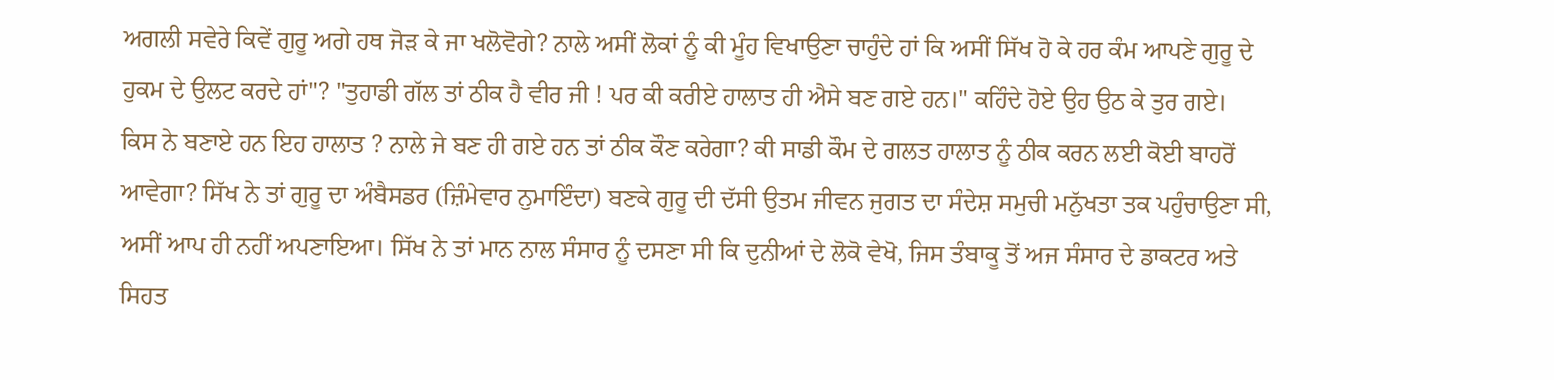ਅਗਲੀ ਸਵੇਰੇ ਕਿਵੇਂ ਗੁਰੂ ਅਗੇ ਹਥ ਜੋੜ ਕੇ ਜਾ ਖਲੋਵੋਗੇ? ਨਾਲੇ ਅਸੀਂ ਲੋਕਾਂ ਨੂੰ ਕੀ ਮੂੰਹ ਵਿਖਾਉਣਾ ਚਾਹੁੰਦੇ ਹਾਂ ਕਿ ਅਸੀਂ ਸਿੱਖ ਹੋ ਕੇ ਹਰ ਕੰਮ ਆਪਣੇ ਗੁਰੂ ਦੇ ਹੁਕਮ ਦੇ ਉਲਟ ਕਰਦੇ ਹਾਂ"? "ਤੁਹਾਡੀ ਗੱਲ ਤਾਂ ਠੀਕ ਹੈ ਵੀਰ ਜੀ ! ਪਰ ਕੀ ਕਰੀਏ ਹਾਲਾਤ ਹੀ ਐਸੇ ਬਣ ਗਏ ਹਨ।" ਕਹਿੰਦੇ ਹੋਏ ਉਹ ਉਠ ਕੇ ਤੁਰ ਗਏ।
ਕਿਸ ਨੇ ਬਣਾਏ ਹਨ ਇਹ ਹਾਲਾਤ ? ਨਾਲੇ ਜੇ ਬਣ ਹੀ ਗਏ ਹਨ ਤਾਂ ਠੀਕ ਕੌਣ ਕਰੇਗਾ? ਕੀ ਸਾਡੀ ਕੌਮ ਦੇ ਗਲਤ ਹਾਲਾਤ ਨੂੰ ਠੀਕ ਕਰਨ ਲਈ ਕੋਈ ਬਾਹਰੋਂ ਆਵੇਗਾ? ਸਿੱਖ ਨੇ ਤਾਂ ਗੁਰੂ ਦਾ ਅੰਬੈਸਡਰ (ਜ਼ਿੰਮੇਵਾਰ ਨੁਮਾਇੰਦਾ) ਬਣਕੇ ਗੁਰੂ ਦੀ ਦੱਸੀ ਉਤਮ ਜੀਵਨ ਜੁਗਤ ਦਾ ਸੰਦੇਸ਼ ਸਮੁਚੀ ਮਨੁੱਖਤਾ ਤਕ ਪਹੁੰਚਾਉਣਾ ਸੀ, ਅਸੀਂ ਆਪ ਹੀ ਨਹੀਂ ਅਪਣਾਇਆ। ਸਿੱਖ ਨੇ ਤਾਂ ਮਾਨ ਨਾਲ ਸੰਸਾਰ ਨੂੰ ਦਸਣਾ ਸੀ ਕਿ ਦੁਨੀਆਂ ਦੇ ਲੋਕੋ ਵੇਖੋ, ਜਿਸ ਤੰਬਾਕੂ ਤੋਂ ਅਜ ਸੰਸਾਰ ਦੇ ਡਾਕਟਰ ਅਤੇ ਸਿਹਤ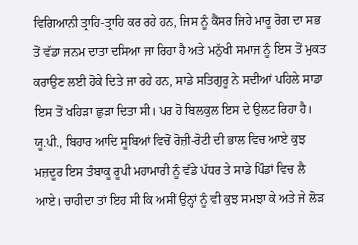ਵਿਗਿਆਨੀ ਤ੍ਰਾਹਿ-ਤ੍ਰਾਹਿ ਕਰ ਰਹੇ ਹਨ, ਜਿਸ ਨੂੰ ਕੈਂਸਰ ਜਿਹੇ ਮਾਰੂ ਰੋਗ ਦਾ ਸਭ ਤੋਂ ਵੱਡਾ ਜਨਮ ਦਾਤਾ ਦਸਿਆ ਜਾ ਰਿਹਾ ਹੈ ਅਤੇ ਮਨੁੱਖੀ ਸਮਾਜ ਨੂੰ ਇਸ ਤੋਂ ਮੁਕਤ ਕਰਾਉਣ ਲਈ ਹੋਕੇ ਦਿਤੇ ਜਾ ਰਹੇ ਹਨ, ਸਾਡੇ ਸਤਿਗੁਰੂ ਨੇ ਸਦੀਆਂ ਪਹਿਲੇ ਸਾਡਾ ਇਸ ਤੋਂ ਖਹਿੜਾ ਛੁੜਾ ਦਿਤਾ ਸੀ। ਪਰ ਹੋ ਬਿਲਕੁਲ ਇਸ ਦੇ ਉਲਟ ਰਿਹਾ ਹੈ। ਯੂ.ਪੀ., ਬਿਹਾਰ ਆਦਿ ਸੂਬਿਆਂ ਵਿਚੋਂ ਰੋਜ਼ੀ-ਰੋਟੀ ਦੀ ਭਾਲ ਵਿਚ ਆਏ ਕੁਝ ਮਜ਼ਦੂਰ ਇਸ ਤੰਬਾਕੂ ਰੂਪੀ ਮਹਾਮਾਰੀ ਨੂੰ ਵੱਡੇ ਪੱਧਰ ਤੇ ਸਾਡੇ ਪਿੰਡਾਂ ਵਿਚ ਲੈ ਆਏ। ਚਾਹੀਦਾ ਤਾਂ ਇਹ ਸੀ ਕਿ ਅਸੀਂ ਉਨ੍ਹਾਂ ਨੂੰ ਵੀ ਕੁਝ ਸਮਝਾ ਕੇ ਅਤੇ ਜੇ ਲੋੜ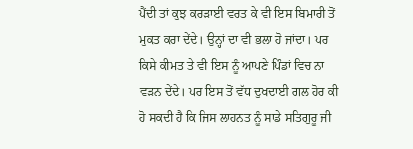ਪੈਂਦੀ ਤਾਂ ਕੁਝ ਕਰੜਾਈ ਵਰਤ ਕੇ ਵੀ ਇਸ ਬਿਮਾਰੀ ਤੋਂ ਮੁਕਤ ਕਰਾ ਦੇਂਦੇ। ਉਨ੍ਹਾਂ ਦਾ ਵੀ ਭਲਾ ਹੋ ਜਾਂਦਾ। ਪਰ ਕਿਸੇ ਕੀਮਤ ਤੇ ਵੀ ਇਸ ਨੂੰ ਆਪਣੇ ਪਿੰਡਾਂ ਵਿਚ ਨਾ ਵੜਨ ਦੇਂਦੇ। ਪਰ ਇਸ ਤੋਂ ਵੱਧ ਦੁਖਦਾਈ ਗਲ ਹੋਰ ਕੀ ਹੋ ਸਕਦੀ ਹੈ ਕਿ ਜਿਸ ਲਾਹਨਤ ਨੂੰ ਸਾਡੇ ਸਤਿਗੁਰੂ ਜੀ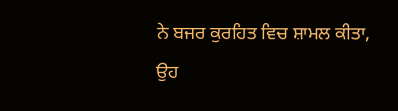ਨੇ ਬਜਰ ਕੁਰਹਿਤ ਵਿਚ ਸ਼ਾਮਲ ਕੀਤਾ, ਉਹ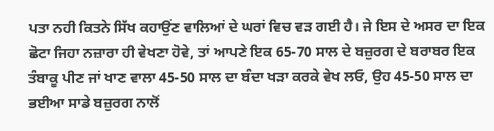ਪਤਾ ਨਹੀ ਕਿਤਨੇ ਸਿੱਖ ਕਹਾਉਂਣ ਵਾਲਿਆਂ ਦੇ ਘਰਾਂ ਵਿਚ ਵੜ ਗਈ ਹੈ। ਜੇ ਇਸ ਦੇ ਅਸਰ ਦਾ ਇਕ ਛੋਟਾ ਜਿਹਾ ਨਜ਼ਾਰਾ ਹੀ ਵੇਖਣਾ ਹੋਵੇ, ਤਾਂ ਆਪਣੇ ਇਕ 65-70 ਸਾਲ ਦੇ ਬਜ਼ੁਰਗ ਦੇ ਬਰਾਬਰ ਇਕ ਤੰਬਾਕੂ ਪੀਣ ਜਾਂ ਖਾਣ ਵਾਲਾ 45-50 ਸਾਲ ਦਾ ਬੰਦਾ ਖੜਾ ਕਰਕੇ ਵੇਖ ਲਓ, ਉਹ 45-50 ਸਾਲ ਦਾ ਭਈਆ ਸਾਡੇ ਬਜ਼ੁਰਗ ਨਾਲੋਂ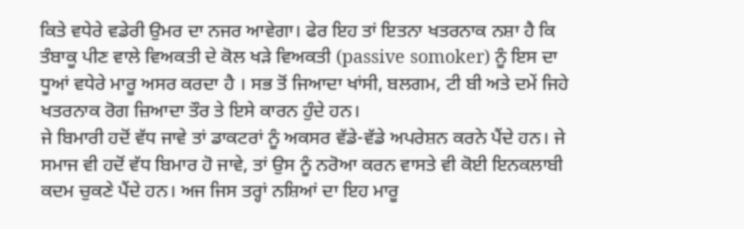ਕਿਤੇ ਵਧੇਰੇ ਵਡੇਰੀ ਉਮਰ ਦਾ ਨਜਰ ਆਵੇਗਾ। ਫੇਰ ਇਹ ਤਾਂ ਇਤਨਾ ਖਤਰਨਾਕ ਨਸ਼ਾ ਹੈ ਕਿ ਤੰਬਾਕੂ ਪੀਣ ਵਾਲੇ ਵਿਅਕਤੀ ਦੇ ਕੋਲ ਖੜੇ ਵਿਅਕਤੀ (passive somoker) ਨੂੰ ਇਸ ਦਾ ਧੂਆਂ ਵਧੇਰੇ ਮਾਰੂ ਅਸਰ ਕਰਦਾ ਹੈ । ਸਭ ਤੋਂ ਜਿਆਦਾ ਖਾਂਸੀ, ਬਲਗਮ, ਟੀ ਬੀ ਅਤੇ ਦਮੇਂ ਜਿਹੇ ਖਤਰਨਾਕ ਰੋਗ ਜ਼ਿਆਦਾ ਤੌਰ ਤੇ ਇਸੇ ਕਾਰਨ ਹੁੰਦੇ ਹਨ।
ਜੇ ਬਿਮਾਰੀ ਹਦੋਂ ਵੱਧ ਜਾਵੇ ਤਾਂ ਡਾਕਟਰਾਂ ਨੂੰ ਅਕਸਰ ਵੱਡੇ-ਵੱਡੇ ਅਪਰੇਸ਼ਨ ਕਰਨੇ ਪੈਂਦੇ ਹਨ। ਜੇ ਸਮਾਜ ਵੀ ਹਦੋਂ ਵੱਧ ਬਿਮਾਰ ਹੋ ਜਾਵੇ, ਤਾਂ ਉਸ ਨੂੰ ਨਰੋਆ ਕਰਨ ਵਾਸਤੇ ਵੀ ਕੋਈ ਇਨਕਲਾਬੀ ਕਦਮ ਚੁਕਣੇ ਪੈਂਦੇ ਹਨ। ਅਜ ਜਿਸ ਤਰ੍ਹਾਂ ਨਸ਼ਿਆਂ ਦਾ ਇਹ ਮਾਰੂ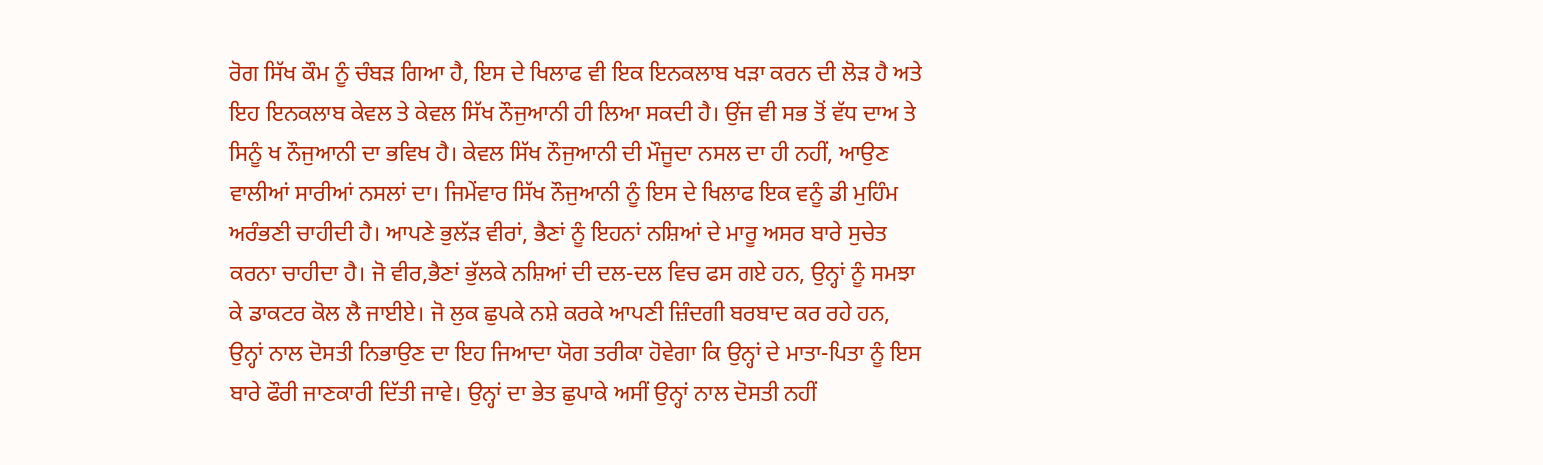ਰੋਗ ਸਿੱਖ ਕੌਮ ਨੂੰ ਚੰਬੜ ਗਿਆ ਹੈ, ਇਸ ਦੇ ਖਿਲਾਫ ਵੀ ਇਕ ਇਨਕਲਾਬ ਖੜਾ ਕਰਨ ਦੀ ਲੋੜ ਹੈ ਅਤੇ ਇਹ ਇਨਕਲਾਬ ਕੇਵਲ ਤੇ ਕੇਵਲ ਸਿੱਖ ਨੌਜੁਆਨੀ ਹੀ ਲਿਆ ਸਕਦੀ ਹੈ। ਉਂਜ ਵੀ ਸਭ ਤੋਂ ਵੱਧ ਦਾਅ ਤੇ ਸਿਨੂੰ ਖ ਨੌਜੁਆਨੀ ਦਾ ਭਵਿਖ ਹੈ। ਕੇਵਲ ਸਿੱਖ ਨੌਜੁਆਨੀ ਦੀ ਮੌਜੂਦਾ ਨਸਲ ਦਾ ਹੀ ਨਹੀਂ, ਆਉਣ ਵਾਲੀਆਂ ਸਾਰੀਆਂ ਨਸਲਾਂ ਦਾ। ਜਿਮੇਂਵਾਰ ਸਿੱਖ ਨੌਜੁਆਨੀ ਨੂੰ ਇਸ ਦੇ ਖਿਲਾਫ ਇਕ ਵਨੂੰ ਡੀ ਮੁਹਿੰਮ ਅਰੰਭਣੀ ਚਾਹੀਦੀ ਹੈ। ਆਪਣੇ ਭੁਲੱੜ ਵੀਰਾਂ, ਭੈਣਾਂ ਨੂੰ ਇਹਨਾਂ ਨਸ਼ਿਆਂ ਦੇ ਮਾਰੂ ਅਸਰ ਬਾਰੇ ਸੁਚੇਤ ਕਰਨਾ ਚਾਹੀਦਾ ਹੈ। ਜੋ ਵੀਰ,ਭੈਣਾਂ ਭੁੱਲਕੇ ਨਸ਼ਿਆਂ ਦੀ ਦਲ-ਦਲ ਵਿਚ ਫਸ ਗਏ ਹਨ, ਉਨ੍ਹਾਂ ਨੂੰ ਸਮਝਾ ਕੇ ਡਾਕਟਰ ਕੋਲ ਲੈ ਜਾਈਏ। ਜੋ ਲੁਕ ਛੁਪਕੇ ਨਸ਼ੇ ਕਰਕੇ ਆਪਣੀ ਜ਼ਿੰਦਗੀ ਬਰਬਾਦ ਕਰ ਰਹੇ ਹਨ, ਉਨ੍ਹਾਂ ਨਾਲ ਦੋਸਤੀ ਨਿਭਾਉਣ ਦਾ ਇਹ ਜਿਆਦਾ ਯੋਗ ਤਰੀਕਾ ਹੋਵੇਗਾ ਕਿ ਉਨ੍ਹਾਂ ਦੇ ਮਾਤਾ-ਪਿਤਾ ਨੂੰ ਇਸ ਬਾਰੇ ਫੌਰੀ ਜਾਣਕਾਰੀ ਦਿੱਤੀ ਜਾਵੇ। ਉਨ੍ਹਾਂ ਦਾ ਭੇਤ ਛੁਪਾਕੇ ਅਸੀਂ ਉਨ੍ਹਾਂ ਨਾਲ ਦੋਸਤੀ ਨਹੀਂ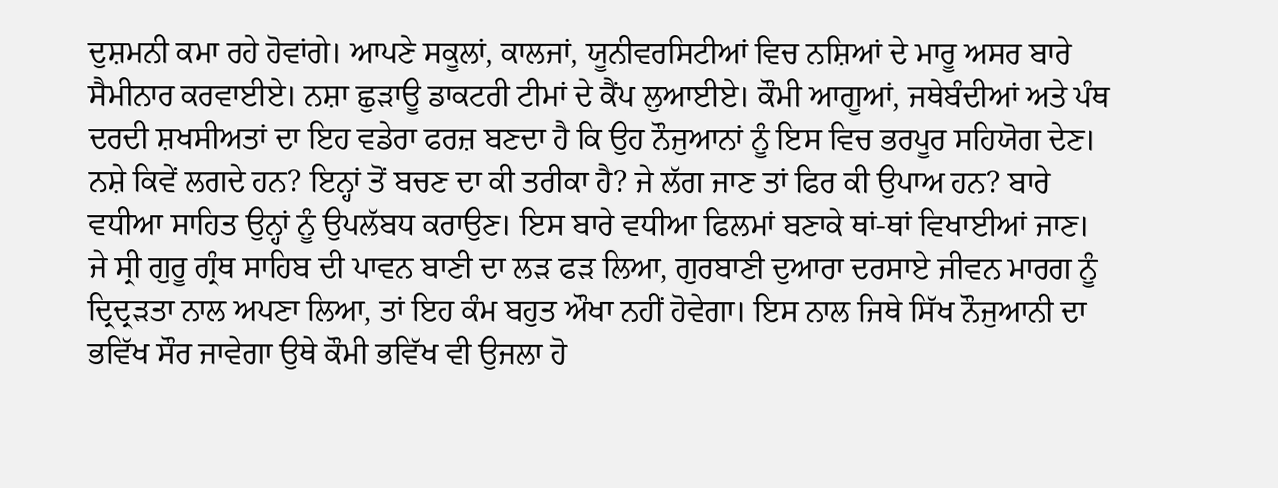ਦੁਸ਼ਮਨੀ ਕਮਾ ਰਹੇ ਹੋਵਾਂਗੇ। ਆਪਣੇ ਸਕੂਲਾਂ, ਕਾਲਜਾਂ, ਯੂਨੀਵਰਸਿਟੀਆਂ ਵਿਚ ਨਸ਼ਿਆਂ ਦੇ ਮਾਰੂ ਅਸਰ ਬਾਰੇ ਸੈਮੀਨਾਰ ਕਰਵਾਈਏ। ਨਸ਼ਾ ਛੁੜਾਊ ਡਾਕਟਰੀ ਟੀਮਾਂ ਦੇ ਕੈਂਪ ਲੁਆਈਏ। ਕੌਮੀ ਆਗੂਆਂ, ਜਥੇਬੰਦੀਆਂ ਅਤੇ ਪੰਥ ਦਰਦੀ ਸ਼ਖਸੀਅਤਾਂ ਦਾ ਇਹ ਵਡੇਰਾ ਫਰਜ਼ ਬਣਦਾ ਹੈ ਕਿ ਉਹ ਨੌਜੁਆਨਾਂ ਨੂੰ ਇਸ ਵਿਚ ਭਰਪੂਰ ਸਹਿਯੋਗ ਦੇਣ। ਨਸ਼ੇ ਕਿਵੇਂ ਲਗਦੇ ਹਨ? ਇਨ੍ਹਾਂ ਤੋਂ ਬਚਣ ਦਾ ਕੀ ਤਰੀਕਾ ਹੈ? ਜੇ ਲੱਗ ਜਾਣ ਤਾਂ ਫਿਰ ਕੀ ਉਪਾਅ ਹਨ? ਬਾਰੇ ਵਧੀਆ ਸਾਹਿਤ ਉਨ੍ਹਾਂ ਨੂੰ ਉਪਲੱਬਧ ਕਰਾਉਣ। ਇਸ ਬਾਰੇ ਵਧੀਆ ਫਿਲਮਾਂ ਬਣਾਕੇ ਥਾਂ-ਥਾਂ ਵਿਖਾਈਆਂ ਜਾਣ। ਜੇ ਸ੍ਰੀ ਗੁਰੂ ਗ੍ਰੰਥ ਸਾਹਿਬ ਦੀ ਪਾਵਨ ਬਾਣੀ ਦਾ ਲੜ ਫੜ ਲਿਆ, ਗੁਰਬਾਣੀ ਦੁਆਰਾ ਦਰਸਾਏ ਜੀਵਨ ਮਾਰਗ ਨੂੰ ਦ੍ਰਿਦ੍ਰੜਤਾ ਨਾਲ ਅਪਣਾ ਲਿਆ, ਤਾਂ ਇਹ ਕੰਮ ਬਹੁਤ ਔਖਾ ਨਹੀਂ ਹੋਵੇਗਾ। ਇਸ ਨਾਲ ਜਿਥੇ ਸਿੱਖ ਨੌਜੁਆਨੀ ਦਾ ਭਵਿੱਖ ਸੌਰ ਜਾਵੇਗਾ ਉਥੇ ਕੌਮੀ ਭਵਿੱਖ ਵੀ ਉਜਲਾ ਹੋ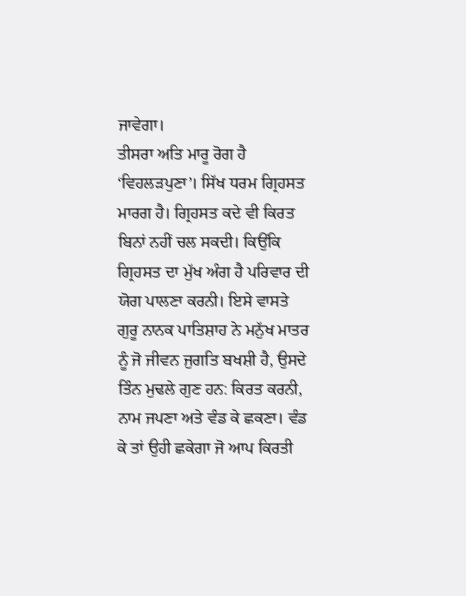ਜਾਵੇਗਾ।
ਤੀਸਰਾ ਅਤਿ ਮਾਰੂ ਰੋਗ ਹੈ ‘ਵਿਹਲੜਪੁਣਾ’। ਸਿੱਖ ਧਰਮ ਗ੍ਰਿਹਸਤ ਮਾਰਗ ਹੈ। ਗ੍ਰਿਹਸਤ ਕਦੇ ਵੀ ਕਿਰਤ ਬਿਨਾਂ ਨਹੀਂ ਚਲ ਸਕਦੀ। ਕਿਉਂਕਿ ਗ੍ਰਿਹਸਤ ਦਾ ਮੁੱਖ ਅੰਗ ਹੈ ਪਰਿਵਾਰ ਦੀ ਯੋਗ ਪਾਲਣਾ ਕਰਨੀ। ਇਸੇ ਵਾਸਤੇ ਗੁਰੂ ਨਾਨਕ ਪਾਤਿਸ਼ਾਹ ਨੇ ਮਨੁੱਖ ਮਾਤਰ ਨੂੰ ਜੋ ਜੀਵਨ ਜੁਗਤਿ ਬਖਸ਼ੀ ਹੈ, ਉਸਦੇ ਤਿੰਨ ਮੁਢਲੇ ਗੁਣ ਹਨ: ਕਿਰਤ ਕਰਨੀ, ਨਾਮ ਜਪਣਾ ਅਤੇ ਵੰਡ ਕੇ ਛਕਣਾ। ਵੰਡ ਕੇ ਤਾਂ ਉਹੀ ਛਕੇਗਾ ਜੋ ਆਪ ਕਿਰਤੀ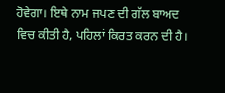ਹੋਵੇਗਾ। ਇਥੇ ਨਾਮ ਜਪਣ ਦੀ ਗੱਲ ਬਾਅਦ ਵਿਚ ਕੀਤੀ ਹੈ, ਪਹਿਲਾਂ ਕਿਰਤ ਕਰਨ ਦੀ ਹੈ।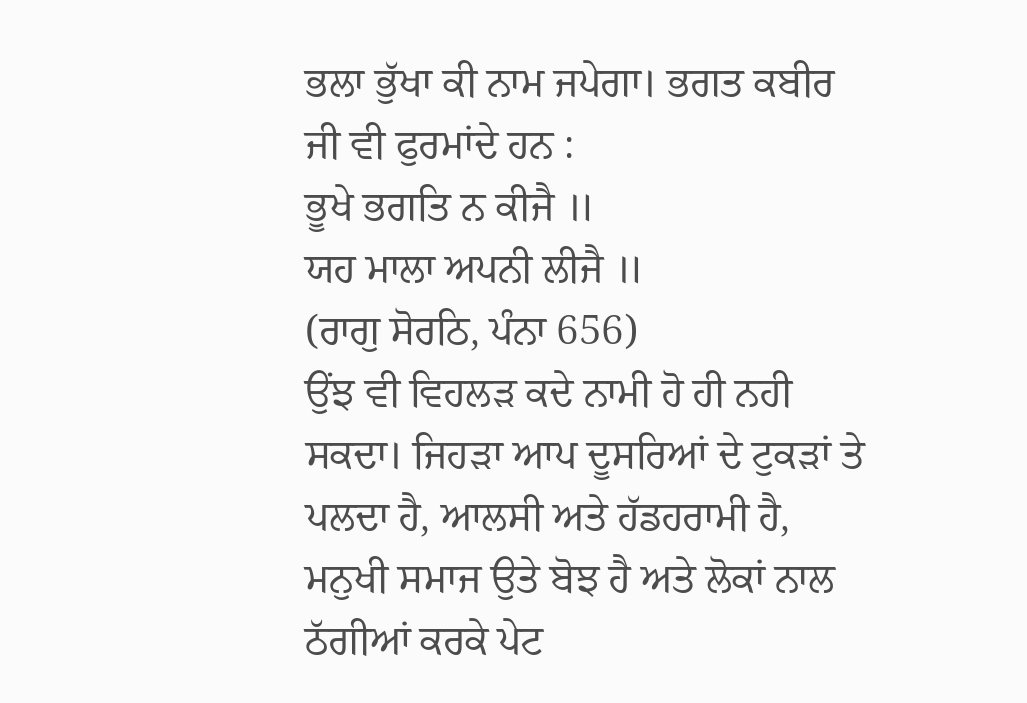ਭਲਾ ਭੁੱਖਾ ਕੀ ਨਾਮ ਜਪੇਗਾ। ਭਗਤ ਕਬੀਰ ਜੀ ਵੀ ਫੁਰਮਾਂਦੇ ਹਨ :
ਭੂਖੇ ਭਗਤਿ ਨ ਕੀਜੈ ॥
ਯਹ ਮਾਲਾ ਅਪਨੀ ਲੀਜੈ ॥
(ਰਾਗੁ ਸੋਰਠਿ, ਪੰਨਾ 656)
ਉਂਝ ਵੀ ਵਿਹਲੜ ਕਦੇ ਨਾਮੀ ਹੋ ਹੀ ਨਹੀ ਸਕਦਾ। ਜਿਹੜਾ ਆਪ ਦੂਸਰਿਆਂ ਦੇ ਟੁਕੜਾਂ ਤੇ ਪਲਦਾ ਹੈ, ਆਲਸੀ ਅਤੇ ਹੱਡਹਰਾਮੀ ਹੈ, ਮਨੁਖੀ ਸਮਾਜ ਉਤੇ ਬੋਝ ਹੈ ਅਤੇ ਲੋਕਾਂ ਨਾਲ ਠੱਗੀਆਂ ਕਰਕੇ ਪੇਟ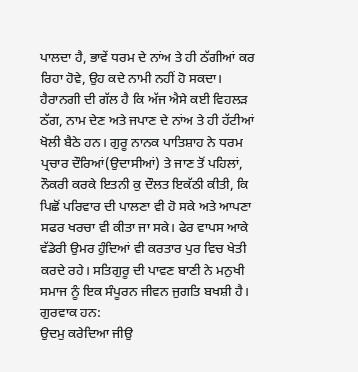ਪਾਲਦਾ ਹੈ, ਭਾਵੇਂ ਧਰਮ ਦੇ ਨਾਂਅ ਤੇ ਹੀ ਠੱਗੀਆਂ ਕਰ ਰਿਹਾ ਹੋਵੇ, ਉਹ ਕਦੇ ਨਾਮੀ ਨਹੀਂ ਹੋ ਸਕਦਾ। ਹੈਰਾਨਗੀ ਦੀ ਗੱਲ ਹੈ ਕਿ ਅੱਜ ਐਸੇ ਕਈ ਵਿਹਲੜ ਠੱਗ, ਨਾਮ ਦੇਣ ਅਤੇ ਜਪਾਣ ਦੇ ਨਾਂਅ ਤੇ ਹੀ ਹੱਟੀਆਂ ਖੋਲੀ ਬੈਠੇ ਹਨ। ਗੁਰੂ ਨਾਨਕ ਪਾਤਿਸ਼ਾਹ ਨੇ ਧਰਮ ਪ੍ਰਚਾਰ ਦੌਰਿਆਂ(ਉਦਾਸੀਆਂ) ਤੇ ਜਾਣ ਤੋਂ ਪਹਿਲਾਂ, ਨੌਕਰੀ ਕਰਕੇ ਇਤਨੀ ਕੁ ਦੌਲਤ ਇਕੱਠੀ ਕੀਤੀ, ਕਿ ਪਿਛੋਂ ਪਰਿਵਾਰ ਦੀ ਪਾਲਣਾ ਵੀ ਹੋ ਸਕੇ ਅਤੇ ਆਪਣਾ ਸਫਰ ਖਰਚਾ ਵੀ ਕੀਤਾ ਜਾ ਸਕੇ। ਫੇਰ ਵਾਪਸ ਆਕੇ ਵੱਡੇਰੀ ਉਮਰ ਹੁੰਦਿਆਂ ਵੀ ਕਰਤਾਰ ਪੁਰ ਵਿਚ ਖੇਤੀ ਕਰਦੇ ਰਹੇ। ਸਤਿਗੁਰੂ ਦੀ ਪਾਵਣ ਬਾਣੀ ਨੇ ਮਨੁਖੀ ਸਮਾਜ ਨੂੰ ਇਕ ਸੰਪੂਰਨ ਜੀਵਨ ਜੁਗਤਿ ਬਖਸ਼ੀ ਹੈ। ਗੁਰਵਾਕ ਹਨ:
ਉਦਮੁ ਕਰੇਦਿਆ ਜੀਉ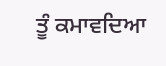ਤੂੰ ਕਮਾਵਦਿਆ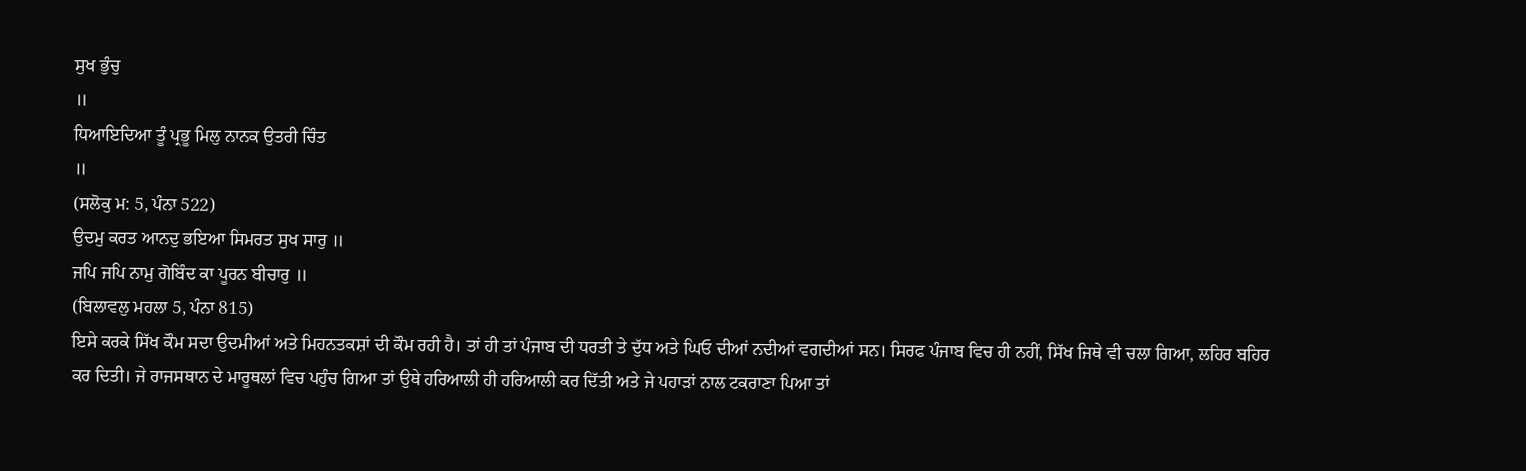ਸੁਖ ਭੁੰਚੁ
॥
ਧਿਆਇਦਿਆ ਤੂੰ ਪ੍ਰਭੂ ਮਿਲੁ ਨਾਨਕ ਉਤਰੀ ਚਿੰਤ
॥
(ਸਲੋਕੁ ਮ: 5, ਪੰਨਾ 522)
ਉਦਮੁ ਕਰਤ ਆਨਦੁ ਭਇਆ ਸਿਮਰਤ ਸੁਖ ਸਾਰੁ ॥
ਜਪਿ ਜਪਿ ਨਾਮੁ ਗੋਬਿੰਦ ਕਾ ਪੂਰਨ ਬੀਚਾਰੁ ॥
(ਬਿਲਾਵਲੁ ਮਹਲਾ 5, ਪੰਨਾ 815)
ਇਸੇ ਕਰਕੇ ਸਿੱਖ ਕੌਮ ਸਦਾ ਉਦਮੀਆਂ ਅਤੇ ਮਿਹਨਤਕਸ਼ਾਂ ਦੀ ਕੌਮ ਰਹੀ ਹੈ। ਤਾਂ ਹੀ ਤਾਂ ਪੰਜਾਬ ਦੀ ਧਰਤੀ ਤੇ ਦੁੱਧ ਅਤੇ ਘਿਓ ਦੀਆਂ ਨਦੀਆਂ ਵਗਦੀਆਂ ਸਨ। ਸਿਰਫ ਪੰਜਾਬ ਵਿਚ ਹੀ ਨਹੀਂ, ਸਿੱਖ ਜਿਥੇ ਵੀ ਚਲਾ ਗਿਆ, ਲਹਿਰ ਬਹਿਰ ਕਰ ਦਿਤੀ। ਜੇ ਰਾਜਸਥਾਨ ਦੇ ਮਾਰੂਥਲਾਂ ਵਿਚ ਪਹੁੰਚ ਗਿਆ ਤਾਂ ਉਥੇ ਹਰਿਆਲੀ ਹੀ ਹਰਿਆਲੀ ਕਰ ਦਿੱਤੀ ਅਤੇ ਜੇ ਪਹਾੜਾਂ ਨਾਲ ਟਕਰਾਣਾ ਪਿਆ ਤਾਂ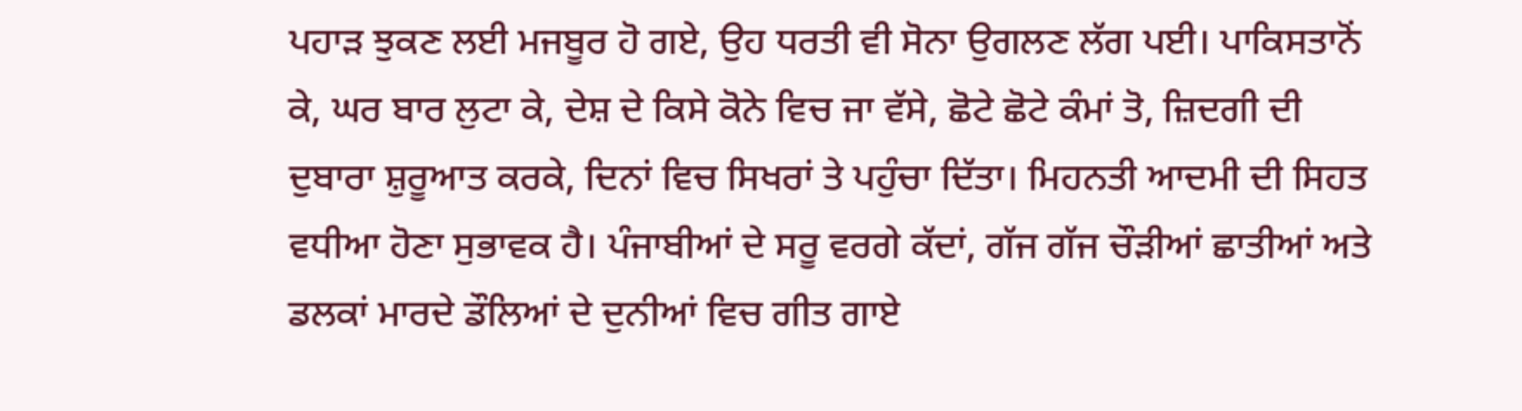ਪਹਾੜ ਝੁਕਣ ਲਈ ਮਜਬੂਰ ਹੋ ਗਏ, ਉਹ ਧਰਤੀ ਵੀ ਸੋਨਾ ਉਗਲਣ ਲੱਗ ਪਈ। ਪਾਕਿਸਤਾਨੋਂ ਕੇ, ਘਰ ਬਾਰ ਲੁਟਾ ਕੇ, ਦੇਸ਼ ਦੇ ਕਿਸੇ ਕੋਨੇ ਵਿਚ ਜਾ ਵੱਸੇ, ਛੋਟੇ ਛੋਟੇ ਕੰਮਾਂ ਤੋ, ਜ਼ਿਦਗੀ ਦੀ ਦੁਬਾਰਾ ਸ਼ੁਰੂਆਤ ਕਰਕੇ, ਦਿਨਾਂ ਵਿਚ ਸਿਖਰਾਂ ਤੇ ਪਹੁੰਚਾ ਦਿੱਤਾ। ਮਿਹਨਤੀ ਆਦਮੀ ਦੀ ਸਿਹਤ ਵਧੀਆ ਹੋਣਾ ਸੁਭਾਵਕ ਹੈ। ਪੰਜਾਬੀਆਂ ਦੇ ਸਰੂ ਵਰਗੇ ਕੱਦਾਂ, ਗੱਜ ਗੱਜ ਚੌੜੀਆਂ ਛਾਤੀਆਂ ਅਤੇ ਡਲਕਾਂ ਮਾਰਦੇ ਡੌਲਿਆਂ ਦੇ ਦੁਨੀਆਂ ਵਿਚ ਗੀਤ ਗਾਏ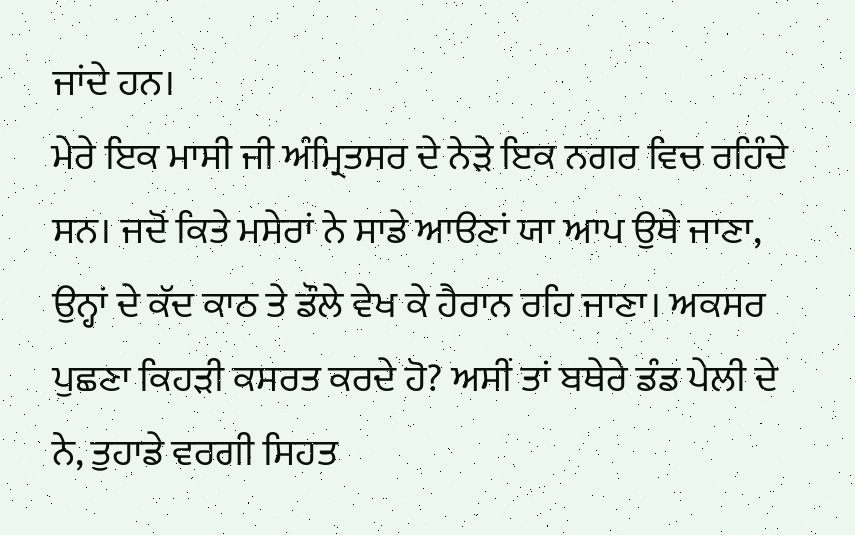ਜਾਂਦੇ ਹਨ।
ਮੇਰੇ ਇਕ ਮਾਸੀ ਜੀ ਅੰਮ੍ਰਿਤਸਰ ਦੇ ਨੇੜੇ ਇਕ ਨਗਰ ਵਿਚ ਰਹਿੰਦੇ ਸਨ। ਜਦੋਂ ਕਿਤੇ ਮਸੇਰਾਂ ਨੇ ਸਾਡੇ ਆੳਣਾਂ ਯਾ ਆਪ ਉਥੇ ਜਾਣਾ, ਉਨ੍ਹਾਂ ਦੇ ਕੱਦ ਕਾਠ ਤੇ ਡੌਲੇ ਵੇਖ ਕੇ ਹੈਰਾਨ ਰਹਿ ਜਾਣਾ। ਅਕਸਰ ਪੁਛਣਾ ਕਿਹੜੀ ਕਸਰਤ ਕਰਦੇ ਹੋ? ਅਸੀਂ ਤਾਂ ਬਥੇਰੇ ਡੰਡ ਪੇਲੀ ਦੇ ਨੇ, ਤੁਹਾਡੇ ਵਰਗੀ ਸਿਹਤ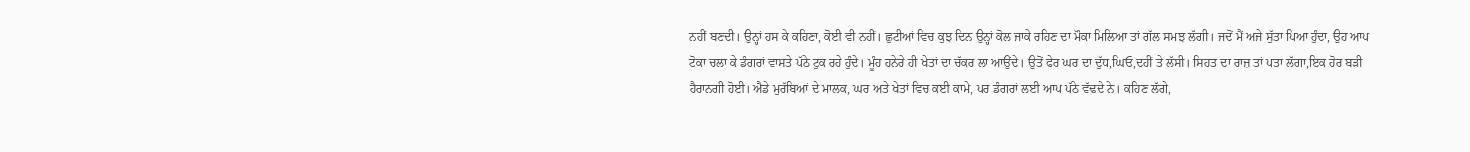ਨਹੀਂ ਬਣਦੀ। ਉਨ੍ਹਾਂ ਹਸ ਕੇ ਕਹਿਣਾ, ਕੋਈ ਵੀ ਨਹੀਂ। ਛੁਟੀਆਂ ਵਿਚ ਕੁਝ ਦਿਨ ਉਨ੍ਹਾਂ ਕੋਲ ਜਾਕੇ ਰਹਿਣ ਦਾ ਮੌਕਾ ਮਿਲਿਆ ਤਾਂ ਗੱਲ ਸਮਝ ਲੱਗੀ। ਜਦੋਂ ਮੈਂ ਅਜੇ ਸੁੱਤਾ ਪਿਆ ਹੁੰਦਾ, ਉਹ ਆਪ ਟੋਕਾ ਚਲਾ ਕੇ ਡੰਗਰਾਂ ਵਾਸਤੇ ਪੱਠੇ ਟੁਕ ਰਹੇ ਹੁੰਦੇ। ਮੂੰਹ ਹਨੇਰੇ ਹੀ ਖੇਤਾਂ ਦਾ ਚੱਕਰ ਲਾ ਆਉਂਦੇ। ਉਤੋਂ ਫੇਰ ਘਰ ਦਾ ਦੁੱਧ,ਘਿਓ,ਦਹੀਂ ਤੇ ਲੱਸੀ। ਸਿਹਤ ਦਾ ਰਾਜ਼ ਤਾਂ ਪਤਾ ਲੱਗਾ,ਇਕ ਹੋਰ ਬੜੀ ਹੈਰਾਨਗੀ ਹੋਈ। ਐਡੇ ਮੁਰੱਬਿਆਂ ਦੇ ਮਾਲਕ, ਘਰ ਅਤੇ ਖੇਤਾਂ ਵਿਚ ਕਈ ਕਾਮੇ, ਪਰ ਡੰਗਰਾਂ ਲਈ ਆਪ ਪੱਠੇ ਵੱਢਦੇ ਨੇ। ਕਹਿਣ ਲੱਗੇ,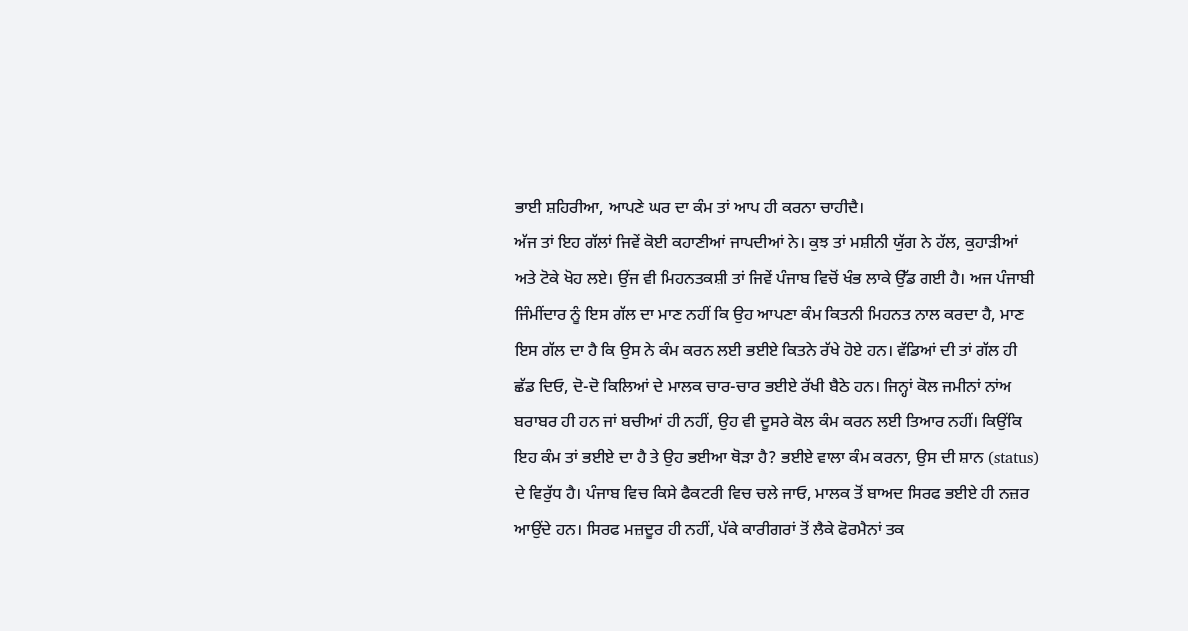ਭਾਈ ਸ਼ਹਿਰੀਆ, ਆਪਣੇ ਘਰ ਦਾ ਕੰਮ ਤਾਂ ਆਪ ਹੀ ਕਰਨਾ ਚਾਹੀਦੈ।
ਅੱਜ ਤਾਂ ਇਹ ਗੱਲਾਂ ਜਿਵੇਂ ਕੋਈ ਕਹਾਣੀਆਂ ਜਾਪਦੀਆਂ ਨੇ। ਕੁਝ ਤਾਂ ਮਸ਼ੀਨੀ ਯੁੱਗ ਨੇ ਹੱਲ, ਕੁਹਾੜੀਆਂ ਅਤੇ ਟੋਕੇ ਖੋਹ ਲਏ। ਉਂਜ ਵੀ ਮਿਹਨਤਕਸ਼ੀ ਤਾਂ ਜਿਵੇਂ ਪੰਜਾਬ ਵਿਚੋਂ ਖੰਭ ਲਾਕੇ ਉੱਡ ਗਈ ਹੈ। ਅਜ ਪੰਜਾਬੀ ਜਿੰਮੀਂਦਾਰ ਨੂੰ ਇਸ ਗੱਲ ਦਾ ਮਾਣ ਨਹੀਂ ਕਿ ਉਹ ਆਪਣਾ ਕੰਮ ਕਿਤਨੀ ਮਿਹਨਤ ਨਾਲ ਕਰਦਾ ਹੈ, ਮਾਣ ਇਸ ਗੱਲ ਦਾ ਹੈ ਕਿ ਉਸ ਨੇ ਕੰਮ ਕਰਨ ਲਈ ਭਈਏ ਕਿਤਨੇ ਰੱਖੇ ਹੋਏ ਹਨ। ਵੱਡਿਆਂ ਦੀ ਤਾਂ ਗੱਲ ਹੀ ਛੱਡ ਦਿਓ, ਦੋ-ਦੋ ਕਿਲਿਆਂ ਦੇ ਮਾਲਕ ਚਾਰ-ਚਾਰ ਭਈਏ ਰੱਖੀ ਬੈਠੇ ਹਨ। ਜਿਨ੍ਹਾਂ ਕੋਲ ਜਮੀਨਾਂ ਨਾਂਅ ਬਰਾਬਰ ਹੀ ਹਨ ਜਾਂ ਬਚੀਆਂ ਹੀ ਨਹੀਂ, ਉਹ ਵੀ ਦੂਸਰੇ ਕੋਲ ਕੰਮ ਕਰਨ ਲਈ ਤਿਆਰ ਨਹੀਂ। ਕਿਉਂਕਿ ਇਹ ਕੰਮ ਤਾਂ ਭਈਏ ਦਾ ਹੈ ਤੇ ਉਹ ਭਈਆ ਥੋੜਾ ਹੈ? ਭਈਏ ਵਾਲਾ ਕੰਮ ਕਰਨਾ, ਉਸ ਦੀ ਸ਼ਾਨ (status) ਦੇ ਵਿਰੁੱਧ ਹੈ। ਪੰਜਾਬ ਵਿਚ ਕਿਸੇ ਫੈਕਟਰੀ ਵਿਚ ਚਲੇ ਜਾਓ, ਮਾਲਕ ਤੋਂ ਬਾਅਦ ਸਿਰਫ ਭਈਏ ਹੀ ਨਜ਼ਰ ਆਉਂਦੇ ਹਨ। ਸਿਰਫ ਮਜ਼ਦੂਰ ਹੀ ਨਹੀਂ, ਪੱਕੇ ਕਾਰੀਗਰਾਂ ਤੋਂ ਲੈਕੇ ਫੋਰਮੈਨਾਂ ਤਕ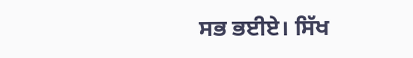ਸਭ ਭਈਏ। ਸਿੱਖ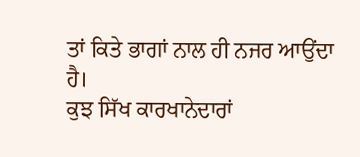ਤਾਂ ਕਿਤੇ ਭਾਗਾਂ ਨਾਲ ਹੀ ਨਜਰ ਆਉਂਦਾ ਹੈ।
ਕੁਝ ਸਿੱਖ ਕਾਰਖਾਨੇਦਾਰਾਂ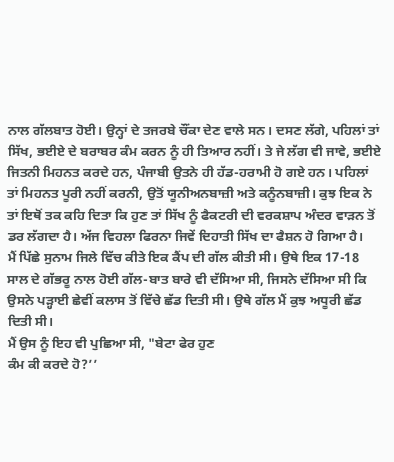ਨਾਲ ਗੱਲਬਾਤ ਹੋਈ। ਉਨ੍ਹਾਂ ਦੇ ਤਜਰਬੇ ਚੌਂਕਾ ਦੇਣ ਵਾਲੇ ਸਨ। ਦਸਣ ਲੱਗੇ, ਪਹਿਲਾਂ ਤਾਂ ਸਿੱਖ, ਭਈਏ ਦੇ ਬਰਾਬਰ ਕੰਮ ਕਰਨ ਨੂੰ ਹੀ ਤਿਆਰ ਨਹੀਂ। ਤੇ ਜੇ ਲੱਗ ਵੀ ਜਾਵੇ, ਭਈਏ ਜਿਤਨੀ ਮਿਹਨਤ ਕਰਦੇ ਹਨ, ਪੰਜਾਬੀ ਉਤਨੇ ਹੀ ਹੱਡ-ਹਰਾਮੀ ਹੋ ਗਏ ਹਨ। ਪਹਿਲਾਂ ਤਾਂ ਮਿਹਨਤ ਪੂਰੀ ਨਹੀਂ ਕਰਨੀ, ਉਤੋਂ ਯੂਨੀਅਨਬਾਜ਼ੀ ਅਤੇ ਕਨੂੰਨਬਾਜ਼ੀ। ਕੁਝ ਇਕ ਨੇ ਤਾਂ ਇਥੋਂ ਤਕ ਕਹਿ ਦਿਤਾ ਕਿ ਹੁਣ ਤਾਂ ਸਿੱਖ ਨੂੰ ਫੈਕਟਰੀ ਦੀ ਵਰਕਸ਼ਾਪ ਅੰਦਰ ਵਾੜਨ ਤੋਂ ਡਰ ਲੱਗਦਾ ਹੈ। ਅੱਜ ਵਿਹਲਾ ਫਿਰਨਾ ਜਿਵੇਂ ਦਿਹਾਤੀ ਸਿੱਖ ਦਾ ਫੈਸ਼ਨ ਹੋ ਗਿਆ ਹੈ।
ਮੈਂ ਪਿੱਛੇ ਸੁਨਾਮ ਜਿਲੇ ਵਿੱਚ ਕੀਤੇ ਇਕ ਕੈਂਪ ਦੀ ਗੱਲ ਕੀਤੀ ਸੀ। ਉਥੇ ਇਕ 17-18 ਸਾਲ ਦੇ ਗੱਭਰੂ ਨਾਲ ਹੋਈ ਗੱਲ-ਬਾਤ ਬਾਰੇ ਵੀ ਦੱਸਿਆ ਸੀ, ਜਿਸਨੇ ਦੱਸਿਆ ਸੀ ਕਿ ਉਸਨੇ ਪੜ੍ਹਾਈ ਛੇਵੀਂ ਕਲਾਸ ਤੋਂ ਵਿੱਚੇ ਛੱਡ ਦਿਤੀ ਸੀ। ਉਥੇ ਗੱਲ ਮੈਂ ਕੁਝ ਅਧੂਰੀ ਛੱਡ ਦਿਤੀ ਸੀ।
ਮੈਂ ਉਸ ਨੂੰ ਇਹ ਵੀ ਪੁਛਿਆ ਸੀ, "ਬੇਟਾ ਫੇਰ ਹੁਣ
ਕੰਮ ਕੀ ਕਰਦੇ ਹੋ?’’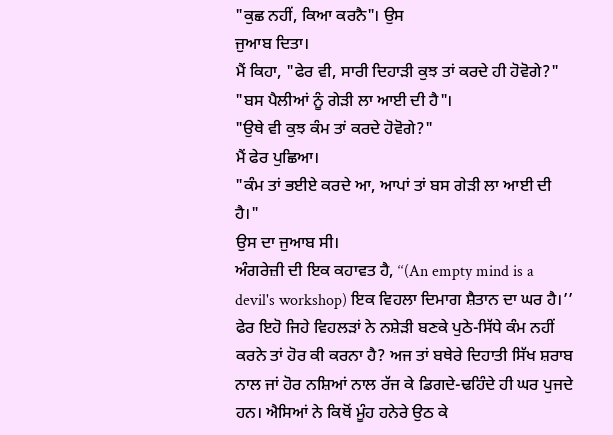"ਕੁਛ ਨਹੀਂ, ਕਿਆ ਕਰਨੈ"। ਉਸ
ਜੁਆਬ ਦਿਤਾ।
ਮੈਂ ਕਿਹਾ, "ਫੇਰ ਵੀ, ਸਾਰੀ ਦਿਹਾੜੀ ਕੁਝ ਤਾਂ ਕਰਦੇ ਹੀ ਹੋਵੋਗੇ?"
"ਬਸ ਪੈਲੀਆਂ ਨੂੰ ਗੇੜੀ ਲਾ ਆਈ ਦੀ ਹੈ"।
"ਉਥੇ ਵੀ ਕੁਝ ਕੰਮ ਤਾਂ ਕਰਦੇ ਹੋਵੋਗੇ?"
ਮੈਂ ਫੇਰ ਪੁਛਿਆ।
"ਕੰਮ ਤਾਂ ਭਈਏ ਕਰਦੇ ਆ, ਆਪਾਂ ਤਾਂ ਬਸ ਗੇੜੀ ਲਾ ਆਈ ਦੀ ਹੈ।"
ਉਸ ਦਾ ਜੁਆਬ ਸੀ।
ਅੰਗਰੇਜ਼ੀ ਦੀ ਇਕ ਕਹਾਵਤ ਹੈ, ‘‘(An empty mind is a devil's workshop) ਇਕ ਵਿਹਲਾ ਦਿਮਾਗ ਸ਼ੈਤਾਨ ਦਾ ਘਰ ਹੈ।’’ ਫੇਰ ਇਹੋ ਜਿਹੇ ਵਿਹਲੜਾਂ ਨੇ ਨਸ਼ੇੜੀ ਬਣਕੇ ਪੁਠੇ-ਸਿੱਧੇ ਕੰਮ ਨਹੀਂ ਕਰਨੇ ਤਾਂ ਹੋਰ ਕੀ ਕਰਨਾ ਹੈ? ਅਜ ਤਾਂ ਬਥੇਰੇ ਦਿਹਾਤੀ ਸਿੱਖ ਸ਼ਰਾਬ ਨਾਲ ਜਾਂ ਹੋਰ ਨਸ਼ਿਆਂ ਨਾਲ ਰੱਜ ਕੇ ਡਿਗਦੇ-ਢਹਿੰਦੇ ਹੀ ਘਰ ਪੁਜਦੇ ਹਨ। ਐਸਿਆਂ ਨੇ ਕਿਥੋਂ ਮੂੰਹ ਹਨੇਰੇ ਉਠ ਕੇ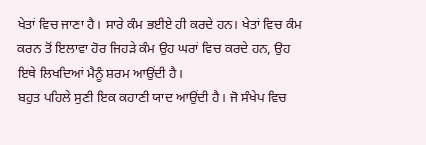ਖੇਤਾਂ ਵਿਚ ਜਾਣਾ ਹੈ। ਸਾਰੇ ਕੰਮ ਭਈਏ ਹੀ ਕਰਦੇ ਹਨ। ਖੇਤਾਂ ਵਿਚ ਕੰਮ ਕਰਨ ਤੋਂ ਇਲਾਵਾ ਹੋਰ ਜਿਹੜੇ ਕੰਮ ਉਹ ਘਰਾਂ ਵਿਚ ਕਰਦੇ ਹਨ, ਉਹ ਇਥੇ ਲਿਖਦਿਆਂ ਮੈਨੂੰ ਸ਼ਰਮ ਆਉਂਦੀ ਹੈ।
ਬਹੁਤ ਪਹਿਲੇ ਸੁਣੀ ਇਕ ਕਹਾਣੀ ਯਾਦ ਆਉਂਦੀ ਹੈ। ਜੋ ਸੰਖੇਪ ਵਿਚ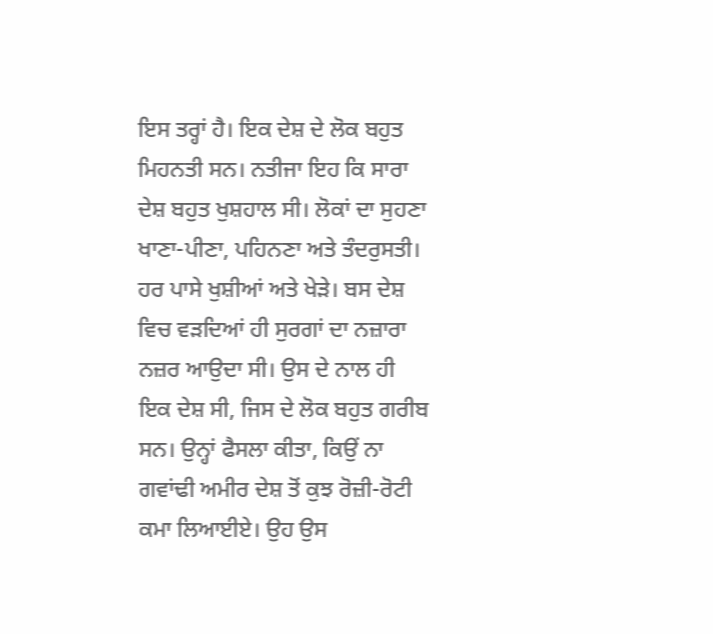ਇਸ ਤਰ੍ਹਾਂ ਹੈ। ਇਕ ਦੇਸ਼ ਦੇ ਲੋਕ ਬਹੁਤ ਮਿਹਨਤੀ ਸਨ। ਨਤੀਜਾ ਇਹ ਕਿ ਸਾਰਾ ਦੇਸ਼ ਬਹੁਤ ਖੁਸ਼ਹਾਲ ਸੀ। ਲੋਕਾਂ ਦਾ ਸੁਹਣਾ ਖਾਣਾ-ਪੀਣਾ, ਪਹਿਨਣਾ ਅਤੇ ਤੰਦਰੁਸਤੀ। ਹਰ ਪਾਸੇ ਖੁਸ਼ੀਆਂ ਅਤੇ ਖੇੜੇ। ਬਸ ਦੇਸ਼ ਵਿਚ ਵੜਦਿਆਂ ਹੀ ਸੁਰਗਾਂ ਦਾ ਨਜ਼ਾਰਾ ਨਜ਼ਰ ਆਉਦਾ ਸੀ। ਉਸ ਦੇ ਨਾਲ ਹੀ ਇਕ ਦੇਸ਼ ਸੀ, ਜਿਸ ਦੇ ਲੋਕ ਬਹੁਤ ਗਰੀਬ ਸਨ। ਉਨ੍ਹਾਂ ਫੈਸਲਾ ਕੀਤਾ, ਕਿਉਂ ਨਾ ਗਵਾਂਢੀ ਅਮੀਰ ਦੇਸ਼ ਤੋਂ ਕੁਝ ਰੋਜ਼ੀ-ਰੋਟੀ ਕਮਾ ਲਿਆਈਏ। ਉਹ ਉਸ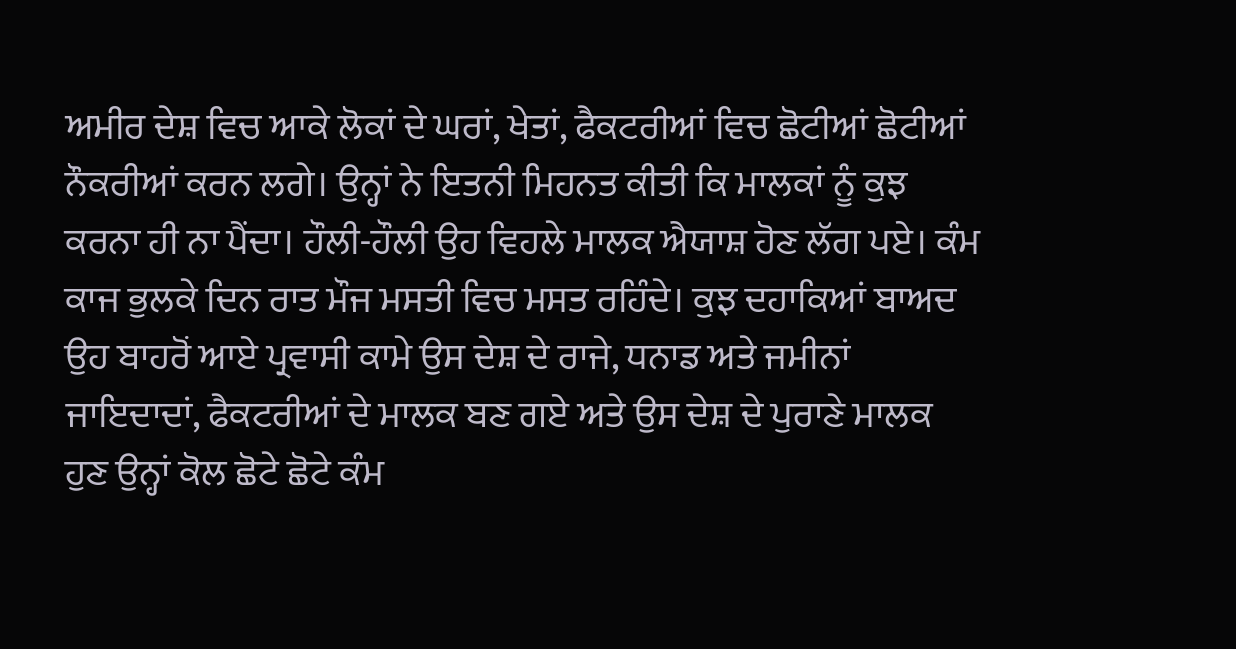ਅਮੀਰ ਦੇਸ਼ ਵਿਚ ਆਕੇ ਲੋਕਾਂ ਦੇ ਘਰਾਂ, ਖੇਤਾਂ, ਫੈਕਟਰੀਆਂ ਵਿਚ ਛੋਟੀਆਂ ਛੋਟੀਆਂ ਨੌਕਰੀਆਂ ਕਰਨ ਲਗੇ। ਉਨ੍ਹਾਂ ਨੇ ਇਤਨੀ ਮਿਹਨਤ ਕੀਤੀ ਕਿ ਮਾਲਕਾਂ ਨੂੰ ਕੁਝ ਕਰਨਾ ਹੀ ਨਾ ਪੈਂਦਾ। ਹੌਲੀ-ਹੌਲੀ ਉਹ ਵਿਹਲੇ ਮਾਲਕ ਐਯਾਸ਼ ਹੋਣ ਲੱਗ ਪਏ। ਕੰਮ ਕਾਜ ਭੁਲਕੇ ਦਿਨ ਰਾਤ ਮੌਜ ਮਸਤੀ ਵਿਚ ਮਸਤ ਰਹਿੰਦੇ। ਕੁਝ ਦਹਾਕਿਆਂ ਬਾਅਦ ਉਹ ਬਾਹਰੋਂ ਆਏ ਪ੍ਰਵਾਸੀ ਕਾਮੇ ਉਸ ਦੇਸ਼ ਦੇ ਰਾਜੇ, ਧਨਾਡ ਅਤੇ ਜਮੀਨਾਂ ਜਾਇਦਾਦਾਂ, ਫੈਕਟਰੀਆਂ ਦੇ ਮਾਲਕ ਬਣ ਗਏ ਅਤੇ ਉਸ ਦੇਸ਼ ਦੇ ਪੁਰਾਣੇ ਮਾਲਕ ਹੁਣ ਉਨ੍ਹਾਂ ਕੋਲ ਛੋਟੇ ਛੋਟੇ ਕੰਮ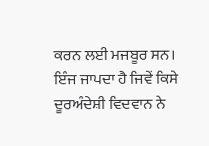ਕਰਨ ਲਈ ਮਜਬੂਰ ਸਨ। ਇੰਜ ਜਾਪਦਾ ਹੈ ਜਿਵੇਂ ਕਿਸੇ ਦੂਰਅੰਦੇਸ਼ੀ ਵਿਦਵਾਨ ਨੇ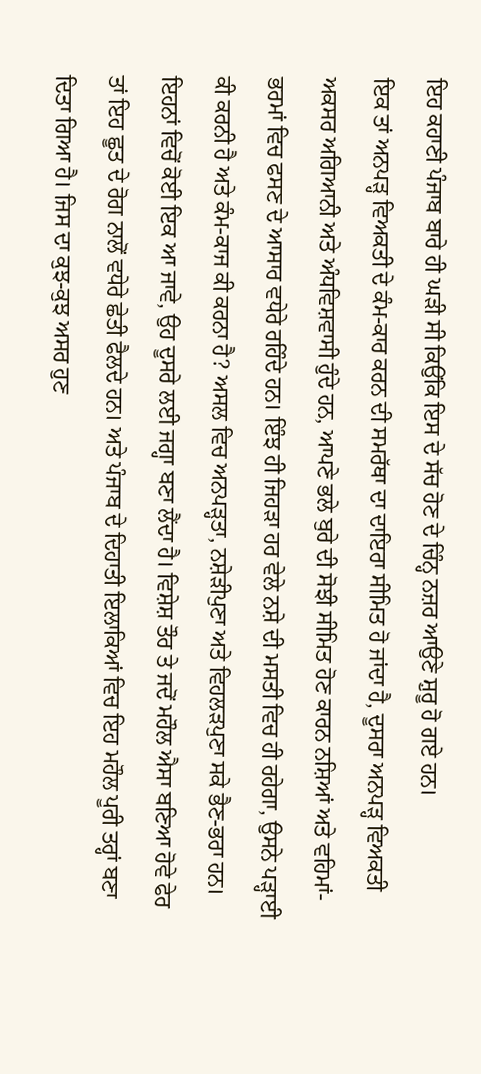ਇਹ ਕਹਾਣੀ ਪੰਜਾਬ ਬਾਰੇ ਹੀ ਘੜੀ ਸੀ ਕਿਉਂਕਿ ਇਸ ਦੇ ਸੱਚ ਹੋਣ ਦੇ ਚਿੰਨ੍ਹ ਨਜ਼ਰ ਆਉਣੇ ਸ਼ੁਰੂ ਹੋ ਗਏ ਹਨ।
ਇਕ ਤਾਂ ਅਨਪੜ੍ਹ ਵਿਅਕਤੀ ਦੇ ਕੰਮ-ਕਾਰ ਕਰਨ ਦੀ ਸਮਰੱਥਾ ਦਾ ਦਾਇਰਾ ਸੀਮਿਤ ਹੋ ਜਾਂਦਾ ਹੈ, ਦੂਸਰਾ ਅਨਪੜ੍ਹ ਵਿਅਕਤੀ ਅਕਸਰ ਅਗਿਆਨੀ ਅਤੇ ਅੰਧਵਿਸ਼ਵਾਸੀ ਹੁੰਦੇ ਹਨ, ਆਪਣੇ ਭਲੇ ਬੁਰੇ ਦੀ ਸੋਝੀ ਸੀਮਿਤ ਹੋਣ ਕਾਰਨ ਨਸ਼ਿਆਂ ਅਤੇ ਵਹਿਮਾਂ-ਭਰਮਾਂ ਵਿਚ ਫਸਣ ਦੇ ਆਸਾਰ ਵਧੇਰੇ ਰਹਿੰਦੇ ਹਨ। ਇੰਝ ਹੀ ਜਿਹੜਾ ਹਰ ਵੇਲੇ ਨਸ਼ੇ ਦੀ ਮਸਤੀ ਵਿਚ ਹੀ ਰਹੇਗਾ, ਉਸਨੇ ਪੜ੍ਹਾਈ ਕੀ ਕਰਨੀ ਹੈ ਅਤੇ ਕੰਮ-ਕਾਜ ਕੀ ਕਰਨਾ ਹੈ? ਅਸਲ ਵਿਚ ਅਨਪੜ੍ਹਤਾ, ਨਸ਼ੇੜੀਪੁਣਾ ਅਤੇ ਵਿਹਲੜਪੁਣਾ ਸਕੇ ਭੈਣ-ਭਰਾ ਹਨ। ਇਹਨਾਂ ਵਿਚੋਂ ਕੋਈ ਇਕ ਆ ਜਾਵੇ, ਉਹ ਦੂਸਰੇ ਲਈ ਜਗ੍ਹਾ ਬਣਾ ਲੈਂਦਾ ਹੈ। ਵਿਸ਼ੇਸ਼ ਤੌਰ ਤੇ ਜਦੋਂ ਮਹੌਲ ਐਸਾ ਬਣਿਆ ਹੋਵੇ ਫੇਰ ਤਾਂ ਇਹ ਛੂਤ ਦੇ ਰੋਗ ਨਾਲੋਂ ਵਧੇਰੇ ਛੇਤੀ ਫੈਲਦੇ ਹਨ। ਅਤੇ ਪੰਜਾਬ ਦੇ ਦਿਹਾਤੀ ਇਲਾਕਿਆਂ ਵਿਚ ਇਹ ਮਹੌਲ ਪੂਰੀ ਤਰ੍ਹਾਂ ਬਣਾ ਦਿਤਾ ਗਿਆ ਹੈ। ਜਿਸ ਦਾ ਕੁਝ-ਕੁਝ ਅਸਰ ਹੁਣ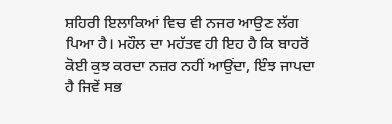ਸ਼ਹਿਰੀ ਇਲਾਕਿਆਂ ਵਿਚ ਵੀ ਨਜਰ ਆਉਣ ਲੱਗ ਪਿਆ ਹੈ। ਮਹੌਲ ਦਾ ਮਹੱਤਵ ਹੀ ਇਹ ਹੈ ਕਿ ਬਾਹਰੋਂ ਕੋਈ ਕੁਝ ਕਰਦਾ ਨਜ਼ਰ ਨਹੀਂ ਆਉਂਦਾ, ਇੰਝ ਜਾਪਦਾ ਹੈ ਜਿਵੇਂ ਸਭ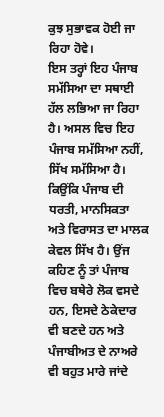ਕੁਝ ਸੁਭਾਵਕ ਹੋਈ ਜਾ ਰਿਹਾ ਹੋਵੇ।
ਇਸ ਤਰ੍ਹਾਂ ਇਹ ਪੰਜਾਬ ਸਮੱਸਿਆ ਦਾ ਸਥਾਈ ਹੱਲ ਲਭਿਆ ਜਾ ਰਿਹਾ ਹੈ। ਅਸਲ ਵਿਚ ਇਹ ਪੰਜਾਬ ਸਮੱਸਿਆ ਨਹੀਂ, ਸਿੱਖ ਸਮੱਸਿਆ ਹੈ। ਕਿਉਂਕਿ ਪੰਜਾਬ ਦੀ ਧਰਤੀ, ਮਾਨਸਿਕਤਾ ਅਤੇ ਵਿਰਾਸਤ ਦਾ ਮਾਲਕ ਕੇਵਲ ਸਿੱਖ ਹੈ। ਉਂਜ ਕਹਿਣ ਨੂੰ ਤਾਂ ਪੰਜਾਬ ਵਿਚ ਬਥੇਰੇ ਲੋਕ ਵਸਦੇ ਹਨ, ਇਸਦੇ ਠੇਕੇਦਾਰ ਵੀ ਬਣਦੇ ਹਨ ਅਤੇ ਪੰਜਾਬੀਅਤ ਦੇ ਨਾਅਰੇ ਵੀ ਬਹੁਤ ਮਾਰੇ ਜਾਂਦੇ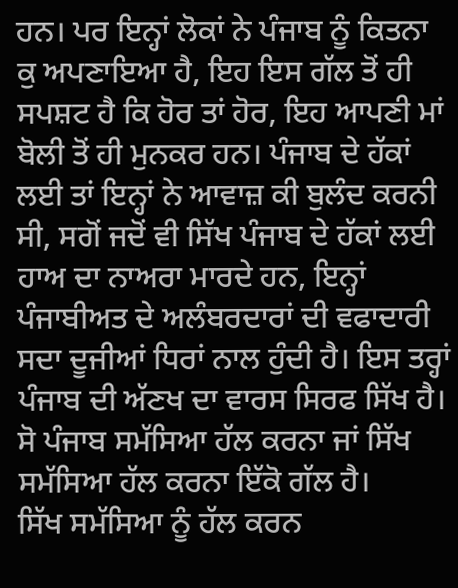ਹਨ। ਪਰ ਇਨ੍ਹਾਂ ਲੋਕਾਂ ਨੇ ਪੰਜਾਬ ਨੂੰ ਕਿਤਨਾ ਕੁ ਅਪਣਾਇਆ ਹੈ, ਇਹ ਇਸ ਗੱਲ ਤੋਂ ਹੀ ਸਪਸ਼ਟ ਹੈ ਕਿ ਹੋਰ ਤਾਂ ਹੋਰ, ਇਹ ਆਪਣੀ ਮਾਂ ਬੋਲੀ ਤੋਂ ਹੀ ਮੁਨਕਰ ਹਨ। ਪੰਜਾਬ ਦੇ ਹੱਕਾਂ ਲਈ ਤਾਂ ਇਨ੍ਹਾਂ ਨੇ ਆਵਾਜ਼ ਕੀ ਬੁਲੰਦ ਕਰਨੀ ਸੀ, ਸਗੋਂ ਜਦੋਂ ਵੀ ਸਿੱਖ ਪੰਜਾਬ ਦੇ ਹੱਕਾਂ ਲਈ ਹਾਅ ਦਾ ਨਾਅਰਾ ਮਾਰਦੇ ਹਨ, ਇਨ੍ਹਾਂ ਪੰਜਾਬੀਅਤ ਦੇ ਅਲੰਬਰਦਾਰਾਂ ਦੀ ਵਫਾਦਾਰੀ ਸਦਾ ਦੂਜੀਆਂ ਧਿਰਾਂ ਨਾਲ ਹੁੰਦੀ ਹੈ। ਇਸ ਤਰ੍ਹਾਂ ਪੰਜਾਬ ਦੀ ਅੱਣਖ ਦਾ ਵਾਰਸ ਸਿਰਫ ਸਿੱਖ ਹੈ। ਸੋ ਪੰਜਾਬ ਸਮੱਸਿਆ ਹੱਲ ਕਰਨਾ ਜਾਂ ਸਿੱਖ ਸਮੱਸਿਆ ਹੱਲ ਕਰਨਾ ਇੱਕੋ ਗੱਲ ਹੈ।
ਸਿੱਖ ਸਮੱਸਿਆ ਨੂੰ ਹੱਲ ਕਰਨ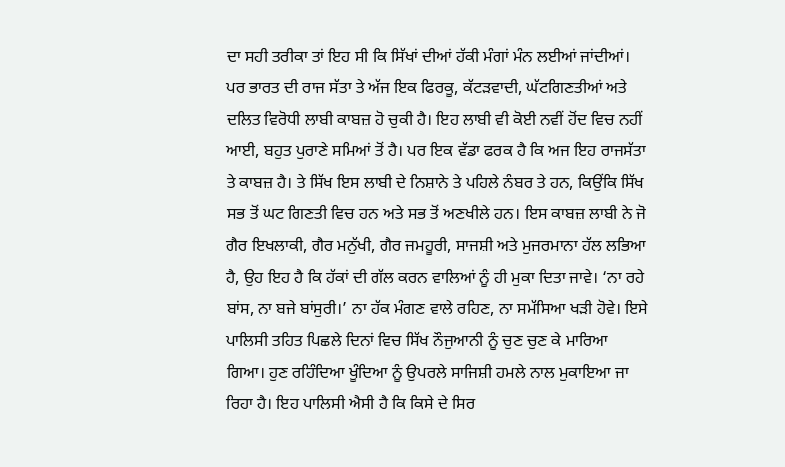ਦਾ ਸਹੀ ਤਰੀਕਾ ਤਾਂ ਇਹ ਸੀ ਕਿ ਸਿੱਖਾਂ ਦੀਆਂ ਹੱਕੀ ਮੰਗਾਂ ਮੰਨ ਲਈਆਂ ਜਾਂਦੀਆਂ। ਪਰ ਭਾਰਤ ਦੀ ਰਾਜ ਸੱਤਾ ਤੇ ਅੱਜ ਇਕ ਫਿਰਕੂ, ਕੱਟੜਵਾਦੀ, ਘੱਟਗਿਣਤੀਆਂ ਅਤੇ ਦਲਿਤ ਵਿਰੋਧੀ ਲਾਬੀ ਕਾਬਜ਼ ਹੋ ਚੁਕੀ ਹੈ। ਇਹ ਲਾਬੀ ਵੀ ਕੋਈ ਨਵੀਂ ਹੋਂਦ ਵਿਚ ਨਹੀਂ ਆਈ, ਬਹੁਤ ਪੁਰਾਣੇ ਸਮਿਆਂ ਤੋਂ ਹੈ। ਪਰ ਇਕ ਵੱਡਾ ਫਰਕ ਹੈ ਕਿ ਅਜ ਇਹ ਰਾਜਸੱਤਾ ਤੇ ਕਾਬਜ਼ ਹੈ। ਤੇ ਸਿੱਖ ਇਸ ਲਾਬੀ ਦੇ ਨਿਸ਼ਾਨੇ ਤੇ ਪਹਿਲੇ ਨੰਬਰ ਤੇ ਹਨ, ਕਿਉਂਕਿ ਸਿੱਖ ਸਭ ਤੋਂ ਘਟ ਗਿਣਤੀ ਵਿਚ ਹਨ ਅਤੇ ਸਭ ਤੋਂ ਅਣਖੀਲੇ ਹਨ। ਇਸ ਕਾਬਜ਼ ਲਾਬੀ ਨੇ ਜੋ ਗੈਰ ਇਖਲਾਕੀ, ਗੈਰ ਮਨੁੱਖੀ, ਗੈਰ ਜਮਹੂਰੀ, ਸਾਜਸ਼ੀ ਅਤੇ ਮੁਜਰਮਾਨਾ ਹੱਲ ਲਭਿਆ ਹੈ, ਉਹ ਇਹ ਹੈ ਕਿ ਹੱਕਾਂ ਦੀ ਗੱਲ ਕਰਨ ਵਾਲਿਆਂ ਨੂੰ ਹੀ ਮੁਕਾ ਦਿਤਾ ਜਾਵੇ। ‘ਨਾ ਰਹੇ ਬਾਂਸ, ਨਾ ਬਜੇ ਬਾਂਸੁਰੀ।’ ਨਾ ਹੱਕ ਮੰਗਣ ਵਾਲੇ ਰਹਿਣ, ਨਾ ਸਮੱਸਿਆ ਖੜੀ ਹੋਵੇ। ਇਸੇ ਪਾਲਿਸੀ ਤਹਿਤ ਪਿਛਲੇ ਦਿਨਾਂ ਵਿਚ ਸਿੱਖ ਨੌਜੁਆਨੀ ਨੂੰ ਚੁਣ ਚੁਣ ਕੇ ਮਾਰਿਆ ਗਿਆ। ਹੁਣ ਰਹਿੰਦਿਆ ਖੂੰਦਿਆ ਨੂੰ ਉਪਰਲੇ ਸਾਜਿਸ਼ੀ ਹਮਲੇ ਨਾਲ ਮੁਕਾਇਆ ਜਾ ਰਿਹਾ ਹੈ। ਇਹ ਪਾਲਿਸੀ ਐਸੀ ਹੈ ਕਿ ਕਿਸੇ ਦੇ ਸਿਰ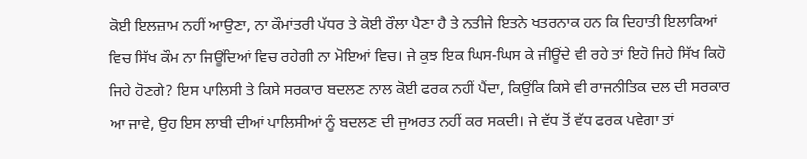ਕੋਈ ਇਲਜ਼ਾਮ ਨਹੀਂ ਆਉਣਾ, ਨਾ ਕੌਮਾਂਤਰੀ ਪੱਧਰ ਤੇ ਕੋਈ ਰੌਲਾ ਪੈਣਾ ਹੈ ਤੇ ਨਤੀਜੇ ਇਤਨੇ ਖਤਰਨਾਕ ਹਨ ਕਿ ਦਿਹਾਤੀ ਇਲਾਕਿਆਂ ਵਿਚ ਸਿੱਖ ਕੌਮ ਨਾ ਜਿਊਂਦਿਆਂ ਵਿਚ ਰਹੇਗੀ ਨਾ ਮੋਇਆਂ ਵਿਚ। ਜੇ ਕੁਝ ਇਕ ਘਿਸ-ਘਿਸ ਕੇ ਜੀਊਂਦੇ ਵੀ ਰਹੇ ਤਾਂ ਇਹੋ ਜਿਹੇ ਸਿੱਖ ਕਿਹੋ ਜਿਹੇ ਹੋਣਗੇ? ਇਸ ਪਾਲਿਸੀ ਤੇ ਕਿਸੇ ਸਰਕਾਰ ਬਦਲਣ ਨਾਲ ਕੋਈ ਫਰਕ ਨਹੀਂ ਪੈਂਦਾ, ਕਿਉਂਕਿ ਕਿਸੇ ਵੀ ਰਾਜਨੀਤਿਕ ਦਲ ਦੀ ਸਰਕਾਰ ਆ ਜਾਵੇ, ਉਹ ਇਸ ਲਾਬੀ ਦੀਆਂ ਪਾਲਿਸੀਆਂ ਨੂੰ ਬਦਲਣ ਦੀ ਜੁਅਰਤ ਨਹੀਂ ਕਰ ਸਕਦੀ। ਜੇ ਵੱਧ ਤੋਂ ਵੱਧ ਫਰਕ ਪਵੇਗਾ ਤਾਂ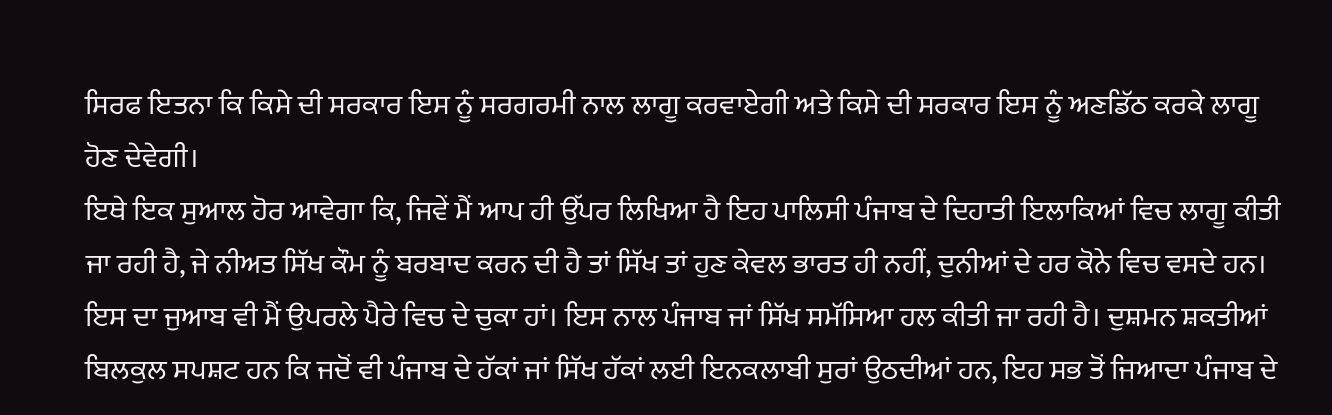ਸਿਰਫ ਇਤਨਾ ਕਿ ਕਿਸੇ ਦੀ ਸਰਕਾਰ ਇਸ ਨੂੰ ਸਰਗਰਮੀ ਨਾਲ ਲਾਗੂ ਕਰਵਾਏਗੀ ਅਤੇ ਕਿਸੇ ਦੀ ਸਰਕਾਰ ਇਸ ਨੂੰ ਅਣਡਿੱਠ ਕਰਕੇ ਲਾਗੂ ਹੋਣ ਦੇਵੇਗੀ।
ਇਥੇ ਇਕ ਸੁਆਲ ਹੋਰ ਆਵੇਗਾ ਕਿ, ਜਿਵੇਂ ਮੈਂ ਆਪ ਹੀ ਉੱਪਰ ਲਿਖਿਆ ਹੈ ਇਹ ਪਾਲਿਸੀ ਪੰਜਾਬ ਦੇ ਦਿਹਾਤੀ ਇਲਾਕਿਆਂ ਵਿਚ ਲਾਗੂ ਕੀਤੀ ਜਾ ਰਹੀ ਹੈ, ਜੇ ਨੀਅਤ ਸਿੱਖ ਕੌਮ ਨੂੰ ਬਰਬਾਦ ਕਰਨ ਦੀ ਹੈ ਤਾਂ ਸਿੱਖ ਤਾਂ ਹੁਣ ਕੇਵਲ ਭਾਰਤ ਹੀ ਨਹੀਂ, ਦੁਨੀਆਂ ਦੇ ਹਰ ਕੋਨੇ ਵਿਚ ਵਸਦੇ ਹਨ। ਇਸ ਦਾ ਜੁਆਬ ਵੀ ਮੈਂ ਉਪਰਲੇ ਪੈਰੇ ਵਿਚ ਦੇ ਚੁਕਾ ਹਾਂ। ਇਸ ਨਾਲ ਪੰਜਾਬ ਜਾਂ ਸਿੱਖ ਸਮੱਸਿਆ ਹਲ ਕੀਤੀ ਜਾ ਰਹੀ ਹੈ। ਦੁਸ਼ਮਨ ਸ਼ਕਤੀਆਂ ਬਿਲਕੁਲ ਸਪਸ਼ਟ ਹਨ ਕਿ ਜਦੋਂ ਵੀ ਪੰਜਾਬ ਦੇ ਹੱਕਾਂ ਜਾਂ ਸਿੱਖ ਹੱਕਾਂ ਲਈ ਇਨਕਲਾਬੀ ਸੁਰਾਂ ਉਠਦੀਆਂ ਹਨ, ਇਹ ਸਭ ਤੋਂ ਜਿਆਦਾ ਪੰਜਾਬ ਦੇ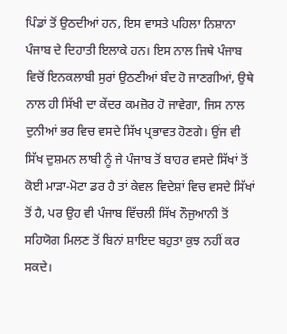ਪਿੰਡਾਂ ਤੋਂ ਉਠਦੀਆਂ ਹਨ, ਇਸ ਵਾਸਤੇ ਪਹਿਲਾ ਨਿਸ਼ਾਨਾ ਪੰਜਾਬ ਦੇ ਦਿਹਾਤੀ ਇਲਾਕੇ ਹਨ। ਇਸ ਨਾਲ ਜਿਥੇ ਪੰਜਾਬ ਵਿਚੋਂ ਇਨਕਲਾਬੀ ਸੁਰਾਂ ਉਠਣੀਆਂ ਬੰਦ ਹੋ ਜਾਣਗੀਆਂ, ਉਥੇ ਨਾਲ ਹੀ ਸਿੱਖੀ ਦਾ ਕੇਂਦਰ ਕਮਜ਼ੋਰ ਹੋ ਜਾਵੇਗਾ, ਜਿਸ ਨਾਲ ਦੁਨੀਆਂ ਭਰ ਵਿਚ ਵਸਦੇ ਸਿੱਖ ਪ੍ਰਭਾਵਤ ਹੋਣਗੇ। ਉਂਜ ਵੀ ਸਿੱਖ ਦੁਸ਼ਮਨ ਲਾਬੀ ਨੂੰ ਜੇ ਪੰਜਾਬ ਤੋਂ ਬਾਹਰ ਵਸਦੇ ਸਿੱਖਾਂ ਤੋਂ ਕੋਈ ਮਾੜਾ-ਮੋਟਾ ਡਰ ਹੈ ਤਾਂ ਕੇਵਲ ਵਿਦੇਸ਼ਾਂ ਵਿਚ ਵਸਦੇ ਸਿੱਖਾਂ ਤੋਂ ਹੈ, ਪਰ ਉਹ ਵੀ ਪੰਜਾਬ ਵਿੱਚਲੀ ਸਿੱਖ ਨੌਜੁਆਨੀ ਤੋਂ ਸਹਿਯੋਗ ਮਿਲਣ ਤੋਂ ਬਿਨਾਂ ਸ਼ਾਇਦ ਬਹੁਤਾ ਕੁਝ ਨਹੀਂ ਕਰ ਸਕਦੇ।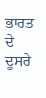ਭਾਰਤ ਦੇ ਦੂਸਰੇ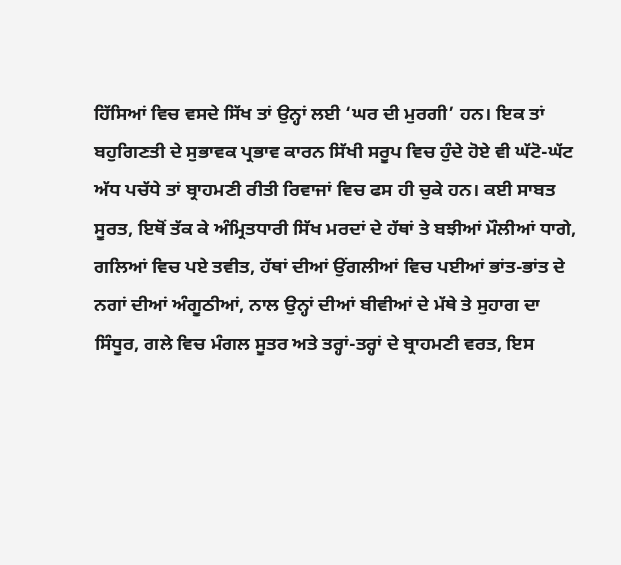ਹਿੱਸਿਆਂ ਵਿਚ ਵਸਦੇ ਸਿੱਖ ਤਾਂ ਉਨ੍ਹਾਂ ਲਈ ‘ਘਰ ਦੀ ਮੁਰਗੀ’ ਹਨ। ਇਕ ਤਾਂ ਬਹੁਗਿਣਤੀ ਦੇ ਸੁਭਾਵਕ ਪ੍ਰਭਾਵ ਕਾਰਨ ਸਿੱਖੀ ਸਰੂਪ ਵਿਚ ਹੁੰਦੇ ਹੋਏ ਵੀ ਘੱਟੋ-ਘੱਟ ਅੱਧ ਪਚੱਧੇ ਤਾਂ ਬ੍ਰਾਹਮਣੀ ਰੀਤੀ ਰਿਵਾਜਾਂ ਵਿਚ ਫਸ ਹੀ ਚੁਕੇ ਹਨ। ਕਈ ਸਾਬਤ ਸੂਰਤ, ਇਥੋਂ ਤੱਕ ਕੇ ਅੰਮ੍ਰਿਤਧਾਰੀ ਸਿੱਖ ਮਰਦਾਂ ਦੇ ਹੱਥਾਂ ਤੇ ਬਝੀਆਂ ਮੌਲੀਆਂ ਧਾਗੇ, ਗਲਿਆਂ ਵਿਚ ਪਏ ਤਵੀਤ, ਹੱਥਾਂ ਦੀਆਂ ਉਂਗਲੀਆਂ ਵਿਚ ਪਈਆਂ ਭਾਂਤ-ਭਾਂਤ ਦੇ ਨਗਾਂ ਦੀਆਂ ਅੰਗੂਠੀਆਂ, ਨਾਲ ਉਨ੍ਹਾਂ ਦੀਆਂ ਬੀਵੀਆਂ ਦੇ ਮੱਥੇ ਤੇ ਸੁਹਾਗ ਦਾ ਸਿੰਧੂਰ, ਗਲੇ ਵਿਚ ਮੰਗਲ ਸੂਤਰ ਅਤੇ ਤਰ੍ਹਾਂ-ਤਰ੍ਹਾਂ ਦੇ ਬ੍ਰਾਹਮਣੀ ਵਰਤ, ਇਸ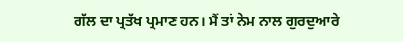ਗੱਲ ਦਾ ਪ੍ਰਤੱਖ ਪ੍ਰਮਾਣ ਹਨ। ਮੈਂ ਤਾਂ ਨੇਮ ਨਾਲ ਗੁਰਦੁਆਰੇ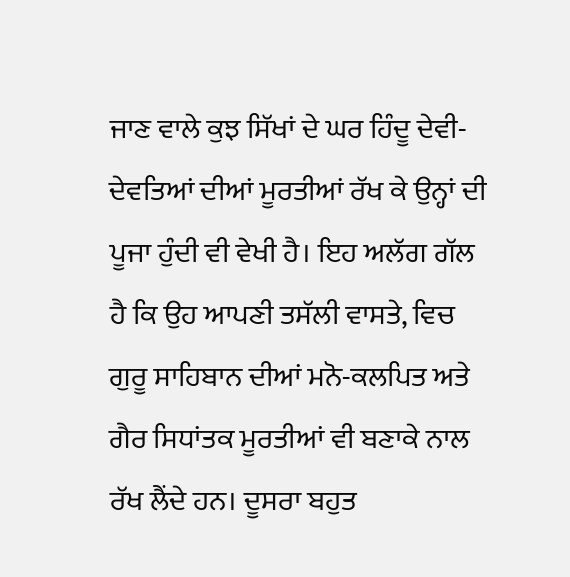ਜਾਣ ਵਾਲੇ ਕੁਝ ਸਿੱਖਾਂ ਦੇ ਘਰ ਹਿੰਦੂ ਦੇਵੀ-ਦੇਵਤਿਆਂ ਦੀਆਂ ਮੂਰਤੀਆਂ ਰੱਖ ਕੇ ਉਨ੍ਹਾਂ ਦੀ ਪੂਜਾ ਹੁੰਦੀ ਵੀ ਵੇਖੀ ਹੈ। ਇਹ ਅਲੱਗ ਗੱਲ ਹੈ ਕਿ ਉਹ ਆਪਣੀ ਤਸੱਲੀ ਵਾਸਤੇ, ਵਿਚ ਗੁਰੂ ਸਾਹਿਬਾਨ ਦੀਆਂ ਮਨੋ-ਕਲਪਿਤ ਅਤੇ ਗੈਰ ਸਿਧਾਂਤਕ ਮੂਰਤੀਆਂ ਵੀ ਬਣਾਕੇ ਨਾਲ ਰੱਖ ਲੈਂਦੇ ਹਨ। ਦੂਸਰਾ ਬਹੁਤ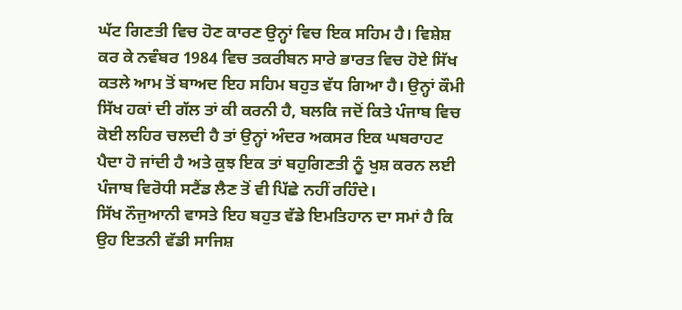ਘੱਟ ਗਿਣਤੀ ਵਿਚ ਹੋਣ ਕਾਰਣ ਉਨ੍ਹਾਂ ਵਿਚ ਇਕ ਸਹਿਮ ਹੈ। ਵਿਸ਼ੇਸ਼ ਕਰ ਕੇ ਨਵੰਬਰ 1984 ਵਿਚ ਤਕਰੀਬਨ ਸਾਰੇ ਭਾਰਤ ਵਿਚ ਹੋਏ ਸਿੱਖ ਕਤਲੇ ਆਮ ਤੋਂ ਬਾਅਦ ਇਹ ਸਹਿਮ ਬਹੁਤ ਵੱਧ ਗਿਆ ਹੈ। ਉਨ੍ਹਾਂ ਕੌਮੀ ਸਿੱਖ ਹਕਾਂ ਦੀ ਗੱਲ ਤਾਂ ਕੀ ਕਰਨੀ ਹੈ, ਬਲਕਿ ਜਦੋਂ ਕਿਤੇ ਪੰਜਾਬ ਵਿਚ ਕੋਈ ਲਹਿਰ ਚਲਦੀ ਹੈ ਤਾਂ ਉਨ੍ਹਾਂ ਅੰਦਰ ਅਕਸਰ ਇਕ ਘਬਰਾਹਟ ਪੈਦਾ ਹੋ ਜਾਂਦੀ ਹੈ ਅਤੇ ਕੁਝ ਇਕ ਤਾਂ ਬਹੁਗਿਣਤੀ ਨੂੰ ਖੁਸ਼ ਕਰਨ ਲਈ ਪੰਜਾਬ ਵਿਰੋਧੀ ਸਟੈਂਡ ਲੈਣ ਤੋਂ ਵੀ ਪਿੱਛੇ ਨਹੀਂ ਰਹਿੰਦੇ।
ਸਿੱਖ ਨੌਜੁਆਨੀ ਵਾਸਤੇ ਇਹ ਬਹੁਤ ਵੱਡੇ ਇਮਤਿਹਾਨ ਦਾ ਸਮਾਂ ਹੈ ਕਿ ਉਹ ਇਤਨੀ ਵੱਡੀ ਸਾਜਿਸ਼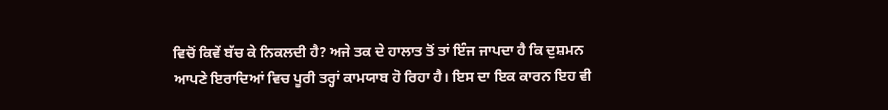ਵਿਚੋਂ ਕਿਵੇਂ ਬੱਚ ਕੇ ਨਿਕਲਦੀ ਹੈ? ਅਜੇ ਤਕ ਦੇ ਹਾਲਾਤ ਤੋਂ ਤਾਂ ਇੰਜ ਜਾਪਦਾ ਹੈ ਕਿ ਦੁਸ਼ਮਨ ਆਪਣੇ ਇਰਾਦਿਆਂ ਵਿਚ ਪੂਰੀ ਤਰ੍ਹਾਂ ਕਾਮਯਾਬ ਹੋ ਰਿਹਾ ਹੈ। ਇਸ ਦਾ ਇਕ ਕਾਰਨ ਇਹ ਵੀ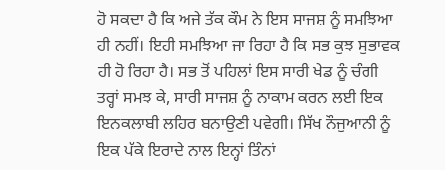ਹੋ ਸਕਦਾ ਹੈ ਕਿ ਅਜੇ ਤੱਕ ਕੌਮ ਨੇ ਇਸ ਸਾਜਸ਼ ਨੂੰ ਸਮਝਿਆ ਹੀ ਨਹੀਂ। ਇਹੀ ਸਮਝਿਆ ਜਾ ਰਿਹਾ ਹੈ ਕਿ ਸਭ ਕੁਝ ਸੁਭਾਵਕ ਹੀ ਹੋ ਰਿਹਾ ਹੈ। ਸਭ ਤੋਂ ਪਹਿਲਾਂ ਇਸ ਸਾਰੀ ਖੇਡ ਨੂੰ ਚੰਗੀ ਤਰ੍ਹਾਂ ਸਮਝ ਕੇ, ਸਾਰੀ ਸਾਜਸ਼ ਨੂੰ ਨਾਕਾਮ ਕਰਨ ਲਈ ਇਕ ਇਨਕਲਾਬੀ ਲਹਿਰ ਬਨਾਉਣੀ ਪਵੇਗੀ। ਸਿੱਖ ਨੌਜੁਆਨੀ ਨੂੰ ਇਕ ਪੱਕੇ ਇਰਾਦੇ ਨਾਲ ਇਨ੍ਹਾਂ ਤਿੰਨਾਂ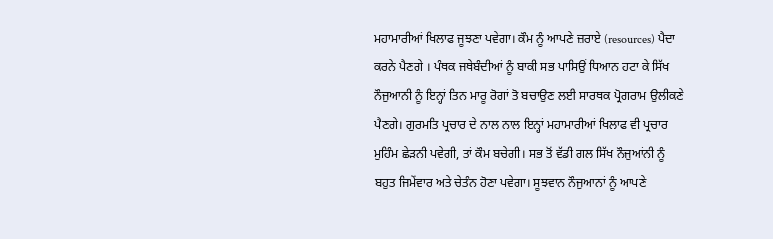ਮਹਾਮਾਰੀਆਂ ਖਿਲਾਫ ਜੂਝਣਾ ਪਵੇਗਾ। ਕੌਮ ਨੂੰ ਆਪਣੇ ਜ਼ਰਾਏ (resources) ਪੈਦਾ ਕਰਨੇ ਪੈਣਗੇ । ਪੰਥਕ ਜਥੇਬੰਦੀਆਂ ਨੂੰ ਬਾਕੀ ਸਭ ਪਾਸਿਉਂ ਧਿਆਨ ਹਟਾ ਕੇ ਸਿੱਖ ਨੌਜੁਆਨੀ ਨੂੰ ਇਨ੍ਹਾਂ ਤਿਨ ਮਾਰੂ ਰੋਗਾਂ ਤੋ ਬਚਾਉਣ ਲਈ ਸਾਰਥਕ ਪ੍ਰੋਗਰਾਮ ਉਲੀਕਣੇ ਪੈਣਗੇ। ਗੁਰਮਤਿ ਪ੍ਰਚਾਰ ਦੇ ਨਾਲ ਨਾਲ ਇਨ੍ਹਾਂ ਮਹਾਮਾਰੀਆਂ ਖਿਲਾਫ ਵੀ ਪ੍ਰਚਾਰ ਮੁਹਿੰਮ ਛੇੜਨੀ ਪਵੇਗੀ, ਤਾਂ ਕੌਮ ਬਚੇਗੀ। ਸਭ ਤੋਂ ਵੱਡੀ ਗਲ ਸਿੱਖ ਨੌਜੁਆਂਨੀ ਨੂੰ ਬਹੁਤ ਜਿਮੇਂਵਾਰ ਅਤੇ ਚੇਤੰਨ ਹੋਣਾ ਪਵੇਗਾ। ਸੂਝਵਾਨ ਨੌਜੁਆਨਾਂ ਨੂੰ ਆਪਣੇ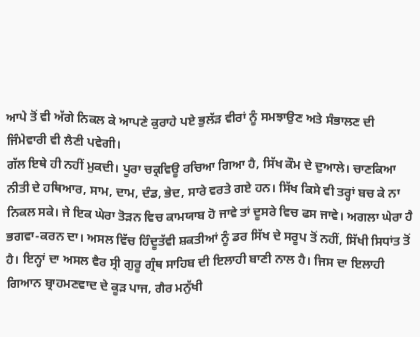ਆਪੇ ਤੋਂ ਵੀ ਅੱਗੇ ਨਿਕਲ ਕੇ ਆਪਣੇ ਕੁਰਾਹੇ ਪਏ ਭੁਲੱੜ ਵੀਰਾਂ ਨੂੰ ਸਮਝਾਉਣ ਅਤੇ ਸੰਭਾਲਣ ਦੀ ਜਿੰਮੇਵਾਰੀ ਵੀ ਲੈਣੀ ਪਵੇਗੀ।
ਗੱਲ ਇਥੇ ਹੀ ਨਹੀਂ ਮੁਕਦੀ। ਪੂਰਾ ਚਕ੍ਰਵਿਊ ਰਚਿਆ ਗਿਆ ਹੈ, ਸਿੱਖ ਕੌਮ ਦੇ ਦੁਆਲੇ। ਚਾਣਕਿਆ ਨੀਤੀ ਦੇ ਹਥਿਆਰ, ਸਾਮ, ਦਾਮ, ਦੰਡ, ਭੇਦ, ਸਾਰੇ ਵਰਤੇ ਗਏ ਹਨ। ਸਿੱਖ ਕਿਸੇ ਵੀ ਤਰ੍ਹਾਂ ਬਚ ਕੇ ਨਾ ਨਿਕਲ ਸਕੇ। ਜੇ ਇਕ ਘੇਰਾ ਤੋੜਨ ਵਿਚ ਕਾਮਯਾਬ ਹੋ ਜਾਵੇ ਤਾਂ ਦੂਸਰੇ ਵਿਚ ਫਸ ਜਾਵੇ। ਅਗਲਾ ਘੇਰਾ ਹੈ ਭਗਵਾ-ਕਰਨ ਦਾ। ਅਸਲ ਵਿੱਚ ਹਿੰਦੂਤੱਵੀ ਸ਼ਕਤੀਆਂ ਨੂੰ ਡਰ ਸਿੱਖ ਦੇ ਸਰੂਪ ਤੋਂ ਨਹੀਂ, ਸਿੱਖੀ ਸਿਧਾਂਤ ਤੋਂ ਹੈ। ਇਨ੍ਹਾਂ ਦਾ ਅਸਲ ਵੈਰ ਸ੍ਰੀ ਗੁਰੂ ਗ੍ਰੰਥ ਸਾਹਿਬ ਦੀ ਇਲਾਹੀ ਬਾਣੀ ਨਾਲ ਹੈ। ਜਿਸ ਦਾ ਇਲਾਹੀ ਗਿਆਨ ਬ੍ਰਾਹਮਣਵਾਦ ਦੇ ਕੂੜ ਪਾਜ, ਗੈਰ ਮਨੁੱਖੀ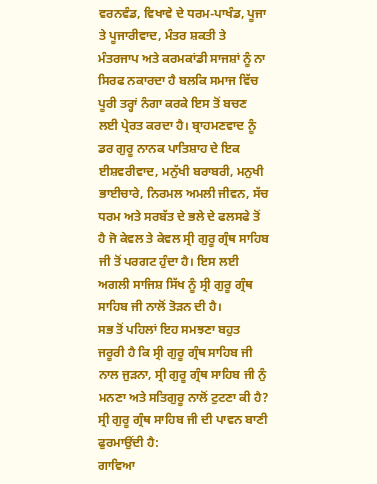ਵਰਨਵੰਡ, ਵਿਖਾਵੇ ਦੇ ਧਰਮ-ਪਾਖੰਡ, ਪੂਜਾ ਤੇ ਪੂਜਾਰੀਵਾਦ, ਮੰਤਰ ਸ਼ਕਤੀ ਤੇ ਮੰਤਰਜਾਪ ਅਤੇ ਕਰਮਕਾਂਡੀ ਸਾਜਸ਼ਾਂ ਨੂੰ ਨਾ ਸਿਰਫ ਨਕਾਰਦਾ ਹੈ ਬਲਕਿ ਸਮਾਜ ਵਿੱਚ ਪੂਰੀ ਤਰ੍ਹਾਂ ਨੰਗਾ ਕਰਕੇ ਇਸ ਤੋਂ ਬਚਣ ਲਈ ਪ੍ਰੇਰਤ ਕਰਦਾ ਹੈ। ਬ੍ਰਾਹਮਣਵਾਦ ਨੂੰ ਡਰ ਗੁਰੂ ਨਾਨਕ ਪਾਤਿਸ਼ਾਹ ਦੇ ਇਕ ਈਸ਼ਵਰੀਵਾਦ, ਮਨੁੱਖੀ ਬਰਾਬਰੀ, ਮਨੁਖੀ ਭਾਈਚਾਰੇ, ਨਿਰਮਲ ਅਮਲੀ ਜੀਵਨ, ਸੱਚ ਧਰਮ ਅਤੇ ਸਰਬੱਤ ਦੇ ਭਲੇ ਦੇ ਫਲਸਫੇ ਤੋਂ ਹੈ ਜੋ ਕੇਵਲ ਤੇ ਕੇਵਲ ਸ੍ਰੀ ਗੁਰੂ ਗ੍ਰੰਥ ਸਾਹਿਬ ਜੀ ਤੋਂ ਪਰਗਟ ਹੁੰਦਾ ਹੈ। ਇਸ ਲਈ ਅਗਲੀ ਸਾਜਿਸ਼ ਸਿੱਖ ਨੂੰ ਸ੍ਰੀ ਗੁਰੂ ਗ੍ਰੰਥ ਸਾਹਿਬ ਜੀ ਨਾਲੋਂ ਤੋੜਨ ਦੀ ਹੈ।
ਸਭ ਤੋਂ ਪਹਿਲਾਂ ਇਹ ਸਮਝਣਾ ਬਹੁਤ ਜਰੂਰੀ ਹੈ ਕਿ ਸ੍ਰੀ ਗੁਰੂ ਗ੍ਰੰਥ ਸਾਹਿਬ ਜੀ ਨਾਲ ਜੁੜਨਾ, ਸ੍ਰੀ ਗੁਰੂ ਗ੍ਰੰਥ ਸਾਹਿਬ ਜੀ ਨੁੰ ਮਨਣਾ ਅਤੇ ਸਤਿਗੁਰੂ ਨਾਲੋਂ ਟੁਟਣਾ ਕੀ ਹੈ? ਸ੍ਰੀ ਗੁਰੂ ਗ੍ਰੰਥ ਸਾਹਿਬ ਜੀ ਦੀ ਪਾਵਨ ਬਾਣੀ ਫੁਰਮਾਉਂਦੀ ਹੈ:
ਗਾਵਿਆ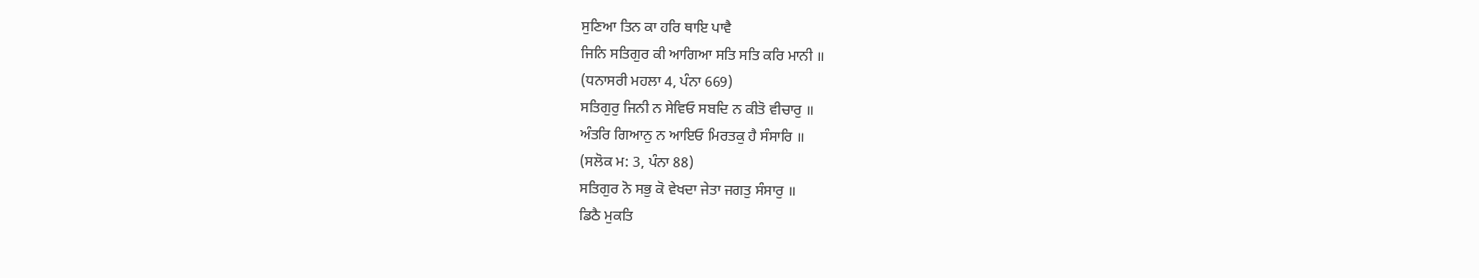ਸੁਣਿਆ ਤਿਨ ਕਾ ਹਰਿ ਥਾਇ ਪਾਵੈ
ਜਿਨਿ ਸਤਿਗੁਰ ਕੀ ਆਗਿਆ ਸਤਿ ਸਤਿ ਕਰਿ ਮਾਨੀ ॥
(ਧਨਾਸਰੀ ਮਹਲਾ 4, ਪੰਨਾ 669)
ਸਤਿਗੁਰੁ ਜਿਨੀ ਨ ਸੇਵਿਓ ਸਬਦਿ ਨ ਕੀਤੋ ਵੀਚਾਰੁ ॥
ਅੰਤਰਿ ਗਿਆਨੁ ਨ ਆਇਓ ਮਿਰਤਕੁ ਹੈ ਸੰਸਾਰਿ ॥
(ਸਲੋਕ ਮ: 3, ਪੰਨਾ 88)
ਸਤਿਗੁਰ ਨੋ ਸਭੁ ਕੋ ਵੇਖਦਾ ਜੇਤਾ ਜਗਤੁ ਸੰਸਾਰੁ ॥
ਡਿਠੈ ਮੁਕਤਿ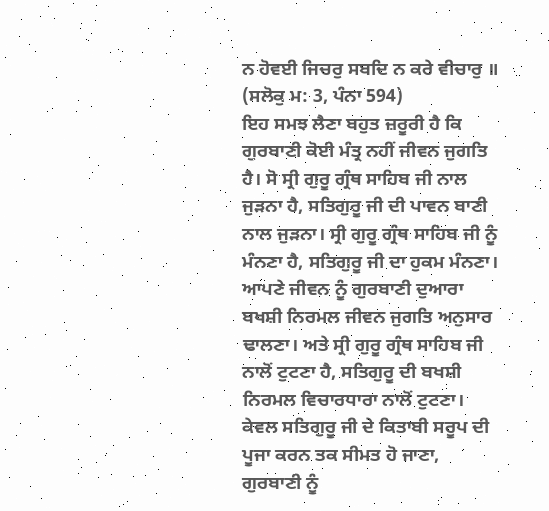ਨ ਹੋਵਈ ਜਿਚਰੁ ਸਬਦਿ ਨ ਕਰੇ ਵੀਚਾਰੁ ॥
(ਸਲੋਕੁ ਮ: 3, ਪੰਨਾ 594)
ਇਹ ਸਮਝ ਲੈਣਾ ਬਹੁਤ ਜ਼ਰੂਰੀ ਹੈ ਕਿ ਗੁਰਬਾਣੀ ਕੋਈ ਮੰਤ੍ਰ ਨਹੀਂ ਜੀਵਨ ਜੁਗਤਿ ਹੈ। ਸੋ ਸ੍ਰੀ ਗੁਰੂ ਗ੍ਰੰਥ ਸਾਹਿਬ ਜੀ ਨਾਲ ਜੁੜਨਾ ਹੈ, ਸਤਿਗੁਰੂ ਜੀ ਦੀ ਪਾਵਨ ਬਾਣੀ ਨਾਲ ਜੁੜਨਾ। ਸ੍ਰੀ ਗੁਰੂ ਗ੍ਰੰਥ ਸਾਹਿਬ ਜੀ ਨੂੰ ਮੰਨਣਾ ਹੈ, ਸਤਿਗੁਰੂ ਜੀ ਦਾ ਹੁਕਮ ਮੰਨਣਾ। ਆਪਣੇ ਜੀਵਨ ਨੂੰ ਗੁਰਬਾਣੀ ਦੁਆਰਾ ਬਖਸ਼ੀ ਨਿਰਮਲ ਜੀਵਨ ਜੁਗਤਿ ਅਨੁਸਾਰ ਢਾਲਣਾ। ਅਤੇ ਸ੍ਰੀ ਗੁਰੂ ਗ੍ਰੰਥ ਸਾਹਿਬ ਜੀ ਨਾਲੋਂ ਟੁਟਣਾ ਹੈ, ਸਤਿਗੁਰੂ ਦੀ ਬਖਸ਼ੀ ਨਿਰਮਲ ਵਿਚਾਰਧਾਰਾ ਨਾਲੋਂ ਟੁਟਣਾ। ਕੇਵਲ ਸਤਿਗੁਰੂ ਜੀ ਦੇ ਕਿਤਾਬੀ ਸਰੂਪ ਦੀ ਪੂਜਾ ਕਰਨ ਤਕ ਸੀਮਤ ਹੋ ਜਾਣਾ, ਗੁਰਬਾਣੀ ਨੂੰ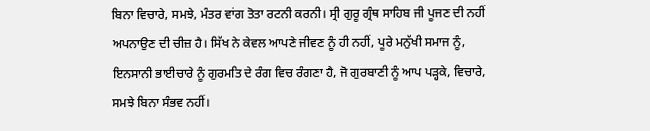ਬਿਨਾ ਵਿਚਾਰੇ, ਸਮਝੇ, ਮੰਤਰ ਵਾਂਗ ਤੋਤਾ ਰਟਨੀ ਕਰਨੀ। ਸ੍ਰੀ ਗੁਰੂ ਗ੍ਰੰਥ ਸਾਹਿਬ ਜੀ ਪੂਜਣ ਦੀ ਨਹੀਂ ਅਪਨਾਉਣ ਦੀ ਚੀਜ਼ ਹੈ। ਸਿੱਖ ਨੇ ਕੇਵਲ ਆਪਣੇ ਜੀਵਣ ਨੂੰ ਹੀ ਨਹੀਂ, ਪੂਰੇ ਮਨੁੱਖੀ ਸਮਾਜ ਨੂੰ, ਇਨਸਾਨੀ ਭਾਈਚਾਰੇ ਨੂੰ ਗੁਰਮਤਿ ਦੇ ਰੰਗ ਵਿਚ ਰੰਗਣਾ ਹੈ, ਜੋ ਗੁਰਬਾਣੀ ਨੂੰ ਆਪ ਪੜ੍ਹਕੇ, ਵਿਚਾਰੇ, ਸਮਝੇ ਬਿਨਾ ਸੰਭਵ ਨਹੀਂ।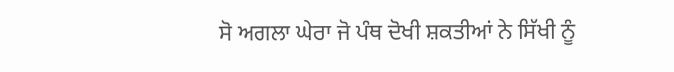ਸੋ ਅਗਲਾ ਘੇਰਾ ਜੋ ਪੰਥ ਦੋਖੀ ਸ਼ਕਤੀਆਂ ਨੇ ਸਿੱਖੀ ਨੂੰ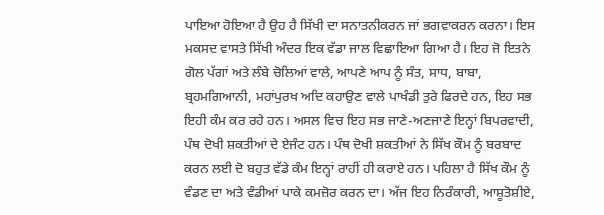ਪਾਇਆ ਹੋਇਆ ਹੈ ਉਹ ਹੈ ਸਿੱਖੀ ਦਾ ਸਨਾਤਨੀਕਰਨ ਜਾਂ ਭਗਵਾਕਰਨ ਕਰਨਾ। ਇਸ ਮਕਸਦ ਵਾਸਤੇ ਸਿੱਖੀ ਅੰਦਰ ਇਕ ਵੱਡਾ ਜਾਲ ਵਿਛਾਇਆ ਗਿਆ ਹੈ। ਇਹ ਜੋ ਇਤਨੇ ਗੋਲ ਪੱਗਾਂ ਅਤੇ ਲੰਬੇ ਚੋਲਿਆਂ ਵਾਲੇ, ਆਪਣੇ ਆਪ ਨੂੰ ਸੰਤ, ਸਾਧ, ਬਾਬਾ, ਬ੍ਰਹਮਗਿਆਨੀ, ਮਹਾਂਪੁਰਖ ਅਦਿ ਕਹਾਉਣ ਵਾਲੇ ਪਾਖੰਡੀ ਤੁਰੇ ਫਿਰਦੇ ਹਨ, ਇਹ ਸਭ ਇਹੀ ਕੰਮ ਕਰ ਰਹੇ ਹਨ। ਅਸਲ ਵਿਚ ਇਹ ਸਭ ਜਾਣੇ-ਅਣਜਾਣੇ ਇਨ੍ਹਾਂ ਬਿਪਰਵਾਦੀ, ਪੰਥ ਦੋਖੀ ਸ਼ਕਤੀਆਂ ਦੇ ਏਜੰਟ ਹਨ। ਪੰਥ ਦੋਖੀ ਸ਼ਕਤੀਆਂ ਨੇ ਸਿੱਖ ਕੌਮ ਨੂੰ ਬਰਬਾਦ ਕਰਨ ਲਈ ਦੋ ਬਹੁਤ ਵੱਡੇ ਕੰਮ ਇਨ੍ਹਾਂ ਰਾਹੀਂ ਹੀ ਕਰਾਏ ਹਨ। ਪਹਿਲਾ ਹੈ ਸਿੱਖ ਕੌਮ ਨੂੰ ਵੰਡਣ ਦਾ ਅਤੇ ਵੰਡੀਆਂ ਪਾਕੇ ਕਮਜ਼ੋਰ ਕਰਨ ਦਾ। ਅੱਜ ਇਹ ਨਿਰੰਕਾਰੀ, ਆਸ਼ੂਤੋਸ਼ੀਏ,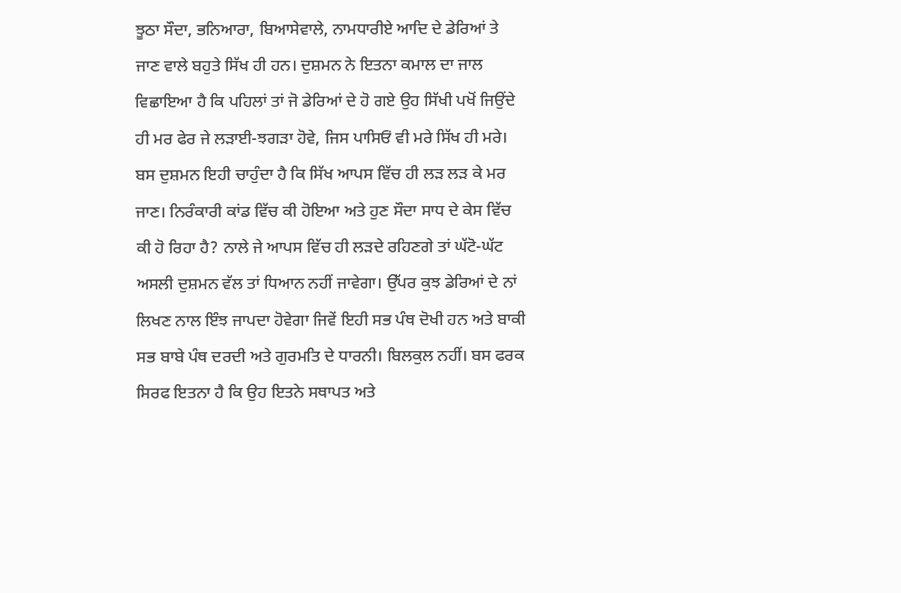ਝੂਠਾ ਸੌਦਾ, ਭਨਿਆਰਾ, ਬਿਆਸੇਵਾਲੇ, ਨਾਮਧਾਰੀਏ ਆਦਿ ਦੇ ਡੇਰਿਆਂ ਤੇ ਜਾਣ ਵਾਲੇ ਬਹੁਤੇ ਸਿੱਖ ਹੀ ਹਨ। ਦੁਸ਼ਮਨ ਨੇ ਇਤਨਾ ਕਮਾਲ ਦਾ ਜਾਲ ਵਿਛਾਇਆ ਹੈ ਕਿ ਪਹਿਲਾਂ ਤਾਂ ਜੋ ਡੇਰਿਆਂ ਦੇ ਹੋ ਗਏ ਉਹ ਸਿੱਖੀ ਪਖੋਂ ਜਿਉਂਦੇ ਹੀ ਮਰ ਫੇਰ ਜੇ ਲੜਾਈ-ਝਗੜਾ ਹੋਵੇ, ਜਿਸ ਪਾਸਿਓਂ ਵੀ ਮਰੇ ਸਿੱਖ ਹੀ ਮਰੇ। ਬਸ ਦੁਸ਼ਮਨ ਇਹੀ ਚਾਹੁੰਦਾ ਹੈ ਕਿ ਸਿੱਖ ਆਪਸ ਵਿੱਚ ਹੀ ਲੜ ਲੜ ਕੇ ਮਰ ਜਾਣ। ਨਿਰੰਕਾਰੀ ਕਾਂਡ ਵਿੱਚ ਕੀ ਹੋਇਆ ਅਤੇ ਹੁਣ ਸੌਦਾ ਸਾਧ ਦੇ ਕੇਸ ਵਿੱਚ ਕੀ ਹੋ ਰਿਹਾ ਹੈ? ਨਾਲੇ ਜੇ ਆਪਸ ਵਿੱਚ ਹੀ ਲੜਦੇ ਰਹਿਣਗੇ ਤਾਂ ਘੱਟੋ-ਘੱਟ ਅਸਲੀ ਦੁਸ਼ਮਨ ਵੱਲ ਤਾਂ ਧਿਆਨ ਨਹੀਂ ਜਾਵੇਗਾ। ਉੱਪਰ ਕੁਝ ਡੇਰਿਆਂ ਦੇ ਨਾਂ ਲਿਖਣ ਨਾਲ ਇੰਝ ਜਾਪਦਾ ਹੋਵੇਗਾ ਜਿਵੇਂ ਇਹੀ ਸਭ ਪੰਥ ਦੋਖੀ ਹਨ ਅਤੇ ਬਾਕੀ ਸਭ ਬਾਬੇ ਪੰਥ ਦਰਦੀ ਅਤੇ ਗੁਰਮਤਿ ਦੇ ਧਾਰਨੀ। ਬਿਲਕੁਲ ਨਹੀਂ। ਬਸ ਫਰਕ ਸਿਰਫ ਇਤਨਾ ਹੈ ਕਿ ਉਹ ਇਤਨੇ ਸਥਾਪਤ ਅਤੇ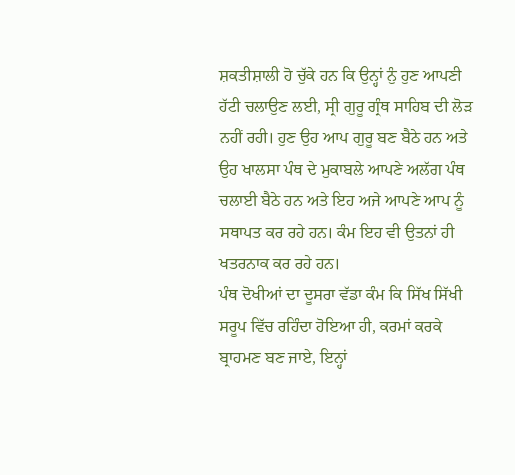ਸ਼ਕਤੀਸ਼ਾਲੀ ਹੋ ਚੁੱਕੇ ਹਨ ਕਿ ਉਨ੍ਹਾਂ ਨੁੰ ਹੁਣ ਆਪਣੀ ਹੱਟੀ ਚਲਾਉਣ ਲਈ, ਸ੍ਰੀ ਗੁਰੂ ਗ੍ਰੰਥ ਸਾਹਿਬ ਦੀ ਲੋੜ ਨਹੀਂ ਰਹੀ। ਹੁਣ ਉਹ ਆਪ ਗੁਰੂ ਬਣ ਬੈਠੇ ਹਨ ਅਤੇ ਉਹ ਖਾਲਸਾ ਪੰਥ ਦੇ ਮੁਕਾਬਲੇ ਆਪਣੇ ਅਲੱਗ ਪੰਥ ਚਲਾਈ ਬੈਠੇ ਹਨ ਅਤੇ ਇਹ ਅਜੇ ਆਪਣੇ ਆਪ ਨੂੰ ਸਥਾਪਤ ਕਰ ਰਹੇ ਹਨ। ਕੰਮ ਇਹ ਵੀ ਉਤਨਾਂ ਹੀ ਖਤਰਨਾਕ ਕਰ ਰਹੇ ਹਨ।
ਪੰਥ ਦੋਖੀਆਂ ਦਾ ਦੂਸਰਾ ਵੱਡਾ ਕੰਮ ਕਿ ਸਿੱਖ ਸਿੱਖੀ ਸਰੂਪ ਵਿੱਚ ਰਹਿੰਦਾ ਹੋਇਆ ਹੀ, ਕਰਮਾਂ ਕਰਕੇ ਬ੍ਰਾਹਮਣ ਬਣ ਜਾਏ, ਇਨ੍ਹਾਂ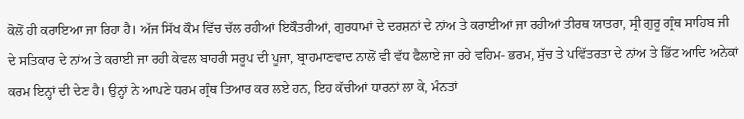ਕੋਲੋਂ ਹੀ ਕਰਾਇਆ ਜਾ ਰਿਹਾ ਹੈ। ਅੱਜ ਸਿੱਖ ਕੌਮ ਵਿੱਚ ਚੱਲ ਰਹੀਆਂ ਇਕੌਤਰੀਆਂ, ਗੁਰਧਾਮਾਂ ਦੇ ਦਰਸ਼ਨਾਂ ਦੇ ਨਾਂਅ ਤੇ ਕਰਾਈਆਂ ਜਾ ਰਹੀਆਂ ਤੀਰਥ ਯਾਤਰਾ, ਸ੍ਰੀ ਗੁਰੂ ਗ੍ਰੰਥ ਸਾਹਿਬ ਜੀ ਦੇ ਸਤਿਕਾਰ ਦੇ ਨਾਂਅ ਤੇ ਕਰਾਈ ਜਾ ਰਹੀ ਕੇਵਲ ਬਾਹਰੀ ਸਰੂਪ ਦੀ ਪੂਜਾ, ਬ੍ਰਾਹਮਾਣਵਾਦ ਨਾਲੋਂ ਵੀ ਵੱਧ ਫੈਲਾਏ ਜਾ ਰਹੇ ਵਹਿਮ- ਭਰਮ, ਸੁੱਚ ਤੇ ਪਵਿੱਤਰਤਾ ਦੇ ਨਾਂਅ ਤੇ ਭਿੱਟ ਆਦਿ ਅਨੇਕਾਂ ਕਰਮ ਇਨ੍ਹਾਂ ਦੀ ਦੇਣ ਹੈ। ਉਨ੍ਹਾਂ ਨੇ ਆਪਣੇ ਧਰਮ ਗ੍ਰੰਥ ਤਿਆਰ ਕਰ ਲਏ ਹਨ, ਇਹ ਕੱਚੀਆਂ ਧਾਰਨਾਂ ਲਾ ਕੇ, ਮੰਨਤਾਂ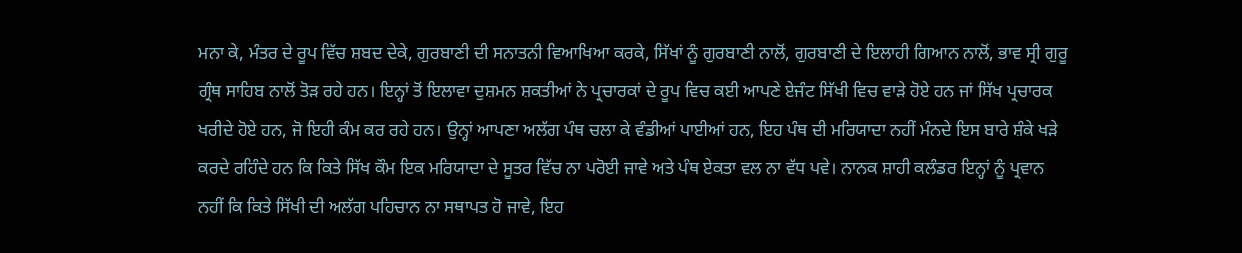ਮਨਾ ਕੇ, ਮੰਤਰ ਦੇ ਰੂਪ ਵਿੱਚ ਸ਼ਬਦ ਦੇਕੇ, ਗੁਰਬਾਣੀ ਦੀ ਸਨਾਤਨੀ ਵਿਆਖਿਆ ਕਰਕੇ, ਸਿੱਖਾਂ ਨੂੰ ਗੁਰਬਾਣੀ ਨਾਲੋਂ, ਗੁਰਬਾਣੀ ਦੇ ਇਲਾਹੀ ਗਿਆਨ ਨਾਲੋਂ, ਭਾਵ ਸ੍ਰੀ ਗੁਰੂ ਗ੍ਰੰਥ ਸਾਹਿਬ ਨਾਲੋਂ ਤੋੜ ਰਹੇ ਹਨ। ਇਨ੍ਹਾਂ ਤੋਂ ਇਲਾਵਾ ਦੁਸ਼ਮਨ ਸ਼ਕਤੀਆਂ ਨੇ ਪ੍ਰਚਾਰਕਾਂ ਦੇ ਰੂਪ ਵਿਚ ਕਈ ਆਪਣੇ ਏਜੰਟ ਸਿੱਖੀ ਵਿਚ ਵਾੜੇ ਹੋਏ ਹਨ ਜਾਂ ਸਿੱਖ ਪ੍ਰਚਾਰਕ ਖਰੀਦੇ ਹੋਏ ਹਨ, ਜੋ ਇਹੀ ਕੰਮ ਕਰ ਰਹੇ ਹਨ। ਉਨ੍ਹਾਂ ਆਪਣਾ ਅਲੱਗ ਪੰਥ ਚਲਾ ਕੇ ਵੰਡੀਆਂ ਪਾਈਆਂ ਹਨ, ਇਹ ਪੰਥ ਦੀ ਮਰਿਯਾਦਾ ਨਹੀਂ ਮੰਨਦੇ ਇਸ ਬਾਰੇ ਸ਼ੰਕੇ ਖੜੇ ਕਰਦੇ ਰਹਿੰਦੇ ਹਨ ਕਿ ਕਿਤੇ ਸਿੱਖ ਕੌਮ ਇਕ ਮਰਿਯਾਦਾ ਦੇ ਸੂਤਰ ਵਿੱਚ ਨਾ ਪਰੋਈ ਜਾਵੇ ਅਤੇ ਪੰਥ ਏਕਤਾ ਵਲ ਨਾ ਵੱਧ ਪਵੇ। ਨਾਨਕ ਸ਼ਾਹੀ ਕਲੰਡਰ ਇਨ੍ਹਾਂ ਨੂੰ ਪ੍ਰਵਾਨ ਨਹੀਂ ਕਿ ਕਿਤੇ ਸਿੱਖੀ ਦੀ ਅਲੱਗ ਪਹਿਚਾਨ ਨਾ ਸਥਾਪਤ ਹੋ ਜਾਵੇ, ਇਹ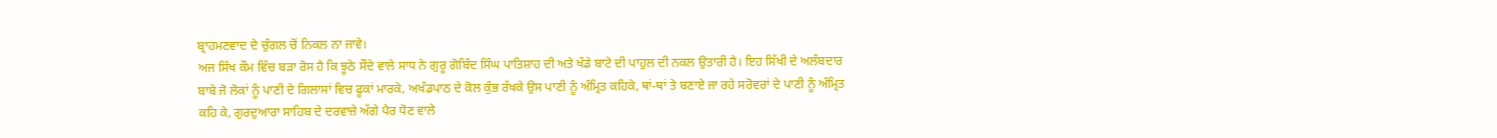ਬ੍ਰਾਹਮਣਵਾਦ ਦੇ ਚੁੰਗਲ ਚੋਂ ਨਿਕਲ ਨਾ ਜਾਵੇ।
ਅਜ ਸਿੱਖ ਕੌਮ ਵਿੱਚ ਬੜਾ ਰੋਸ ਹੈ ਕਿ ਝੂਠੇ ਸੌਦੇ ਵਾਲੇ ਸਾਧ ਨੇ ਗੁਰੂ ਗੋਬਿੰਦ ਸਿੰਘ ਪਾਤਿਸ਼ਾਹ ਦੀ ਅਤੇ ਖੰਡੇ ਬਾਟੇ ਦੀ ਪਾਹੁਲ ਦੀ ਨਕਲ ਉਤਾਰੀ ਹੈ। ਇਹ ਸਿੱਖੀ ਦੇ ਅਲੰਬਦਾਰ ਬਾਬੇ ਜੋ ਲੋਕਾਂ ਨੂੰ ਪਾਣੀ ਦੇ ਗਿਲਾਸਾਂ ਵਿਚ ਫੂਕਾਂ ਮਾਰਕੇ, ਅਖੰਡਪਾਠ ਦੇ ਕੋਲ ਕੁੰਭ ਰੱਖਕੇ ਉਸ ਪਾਣੀ ਨੂੰ ਅੰਮ੍ਰਿਤ ਕਹਿਕੇ, ਥਾਂ-ਥਾਂ ਤੇ ਬਣਾਏ ਜਾ ਰਹੇ ਸਰੋਵਰਾਂ ਦੇ ਪਾਣੀ ਨੂੰ ਅੰਮ੍ਰਿਤ ਕਹਿ ਕੇ, ਗੁਰਦੁਆਰਾ ਸਾਹਿਬ ਦੇ ਦਰਵਾਜ਼ੇ ਅੱਗੇ ਪੈਰ ਧੋਣ ਵਾਲੇ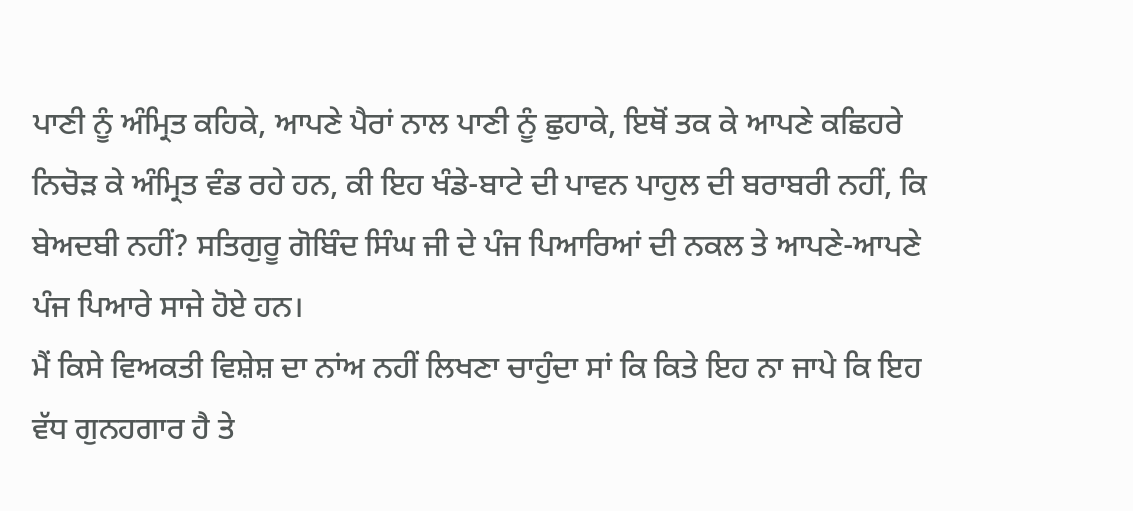ਪਾਣੀ ਨੂੰ ਅੰਮ੍ਰਿਤ ਕਹਿਕੇ, ਆਪਣੇ ਪੈਰਾਂ ਨਾਲ ਪਾਣੀ ਨੂੰ ਛੁਹਾਕੇ, ਇਥੋਂ ਤਕ ਕੇ ਆਪਣੇ ਕਛਿਹਰੇ ਨਿਚੋੜ ਕੇ ਅੰਮ੍ਰਿਤ ਵੰਡ ਰਹੇ ਹਨ, ਕੀ ਇਹ ਖੰਡੇ-ਬਾਟੇ ਦੀ ਪਾਵਨ ਪਾਹੁਲ ਦੀ ਬਰਾਬਰੀ ਨਹੀਂ, ਕਿ ਬੇਅਦਬੀ ਨਹੀਂ? ਸਤਿਗੁਰੂ ਗੋਬਿੰਦ ਸਿੰਘ ਜੀ ਦੇ ਪੰਜ ਪਿਆਰਿਆਂ ਦੀ ਨਕਲ ਤੇ ਆਪਣੇ-ਆਪਣੇ ਪੰਜ ਪਿਆਰੇ ਸਾਜੇ ਹੋਏ ਹਨ।
ਮੈਂ ਕਿਸੇ ਵਿਅਕਤੀ ਵਿਸ਼ੇਸ਼ ਦਾ ਨਾਂਅ ਨਹੀਂ ਲਿਖਣਾ ਚਾਹੁੰਦਾ ਸਾਂ ਕਿ ਕਿਤੇ ਇਹ ਨਾ ਜਾਪੇ ਕਿ ਇਹ ਵੱਧ ਗੁਨਹਗਾਰ ਹੈ ਤੇ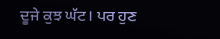ਦੂਜੇ ਕੁਝ ਘੱਟ। ਪਰ ਹੁਣ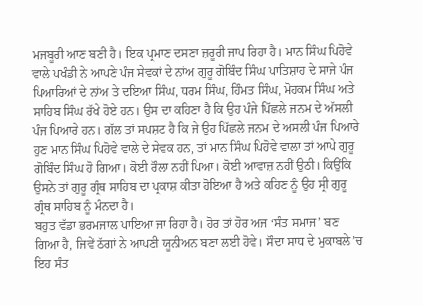ਮਜਬੂਰੀ ਆਣ ਬਣੀ ਹੈ। ਇਕ ਪ੍ਰਮਾਣ ਦਸਣਾ ਜ਼ਰੂਰੀ ਜਾਪ ਰਿਹਾ ਹੈ। ਮਾਨ ਸਿੰਘ ਪਿਹੋਵੇ ਵਾਲੇ ਪਖੰਡੀ ਨੇ ਆਪਣੇ ਪੰਜ ਸੇਵਕਾਂ ਦੇ ਨਾਂਅ ਗੁਰੂ ਗੋਬਿੰਦ ਸਿੰਘ ਪਾਤਿਸ਼ਾਹ ਦੇ ਸਾਜੇ ਪੰਜ ਪਿਆਰਿਆਂ ਦੇ ਨਾਂਅ ਤੇ ਦਇਆ ਸਿੰਘ, ਧਰਮ ਸਿੰਘ, ਹਿੰਮਤ ਸਿੰਘ, ਮੋਹਕਮ ਸਿੰਘ ਅਤੇ ਸਾਹਿਬ ਸਿੰਘ ਰੱਖੇ ਹੋਏ ਹਨ। ਉਸ ਦਾ ਕਹਿਣਾ ਹੈ ਕਿ ਉਹ ਪੰਜੇ ਪਿੱਛਲੇ ਜਨਮ ਦੇ ਅੱਸਲੀ ਪੰਜ ਪਿਆਰੇ ਹਨ। ਗੱਲ ਤਾਂ ਸਪਸ਼ਟ ਹੈ ਕਿ ਜੇ ਉਹ ਪਿੱਛਲੇ ਜਨਮ ਦੇ ਅਸਲੀ ਪੰਜ ਪਿਆਰੇ ਹੁਣ ਮਾਨ ਸਿੰਘ ਪਿਹੋਵੇ ਵਾਲੇ ਦੇ ਸੇਵਕ ਹਨ, ਤਾਂ ਮਾਨ ਸਿੰਘ ਪਿਹੋਵੇ ਵਾਲਾ ਤਾਂ ਆਪੇ ਗੁਰੂ ਗੋਬਿੰਦ ਸਿੰਘ ਹੋ ਗਿਆ। ਕੋਈ ਰੌਲਾ ਨਹੀਂ ਪਿਆ। ਕੋਈ ਆਵਾਜ਼ ਨਹੀਂ ਉਠੀ। ਕਿਉਂਕਿ ਉਸਨੇ ਤਾਂ ਗੁਰੂ ਗ੍ਰੰਥ ਸਾਹਿਬ ਦਾ ਪ੍ਰਕਾਸ਼ ਕੀਤਾ ਹੋਇਆ ਹੈ ਅਤੇ ਕਹਿਣ ਨੂੰ ਉਹ ਸ੍ਰੀ ਗੁਰੂ ਗ੍ਰੰਥ ਸਾਹਿਬ ਨੂੰ ਮੰਨਦਾ ਹੈ।
ਬਹੁਤ ਵੱਡਾ ਭਰਮਜਾਲ ਪਾਇਆ ਜਾ ਰਿਹਾ ਹੈ। ਹੋਰ ਤਾਂ ਹੋਰ ਅਜ ‘ਸੰਤ ਸਮਾਜ’ ਬਣ ਗਿਆ ਹੈ, ਜਿਵੇਂ ਠੱਗਾਂ ਨੇ ਆਪਣੀ ਯੂਨੀਅਨ ਬਣਾ ਲਈ ਹੋਵੇ। ਸੌਦਾ ਸਾਧ ਦੇ ਮੁਕਾਬਲੇ’ਚ ਇਹ ਸੰਤ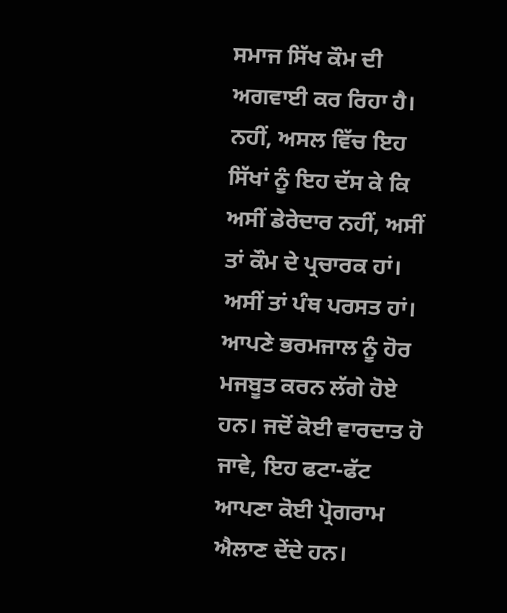ਸਮਾਜ ਸਿੱਖ ਕੌਮ ਦੀ ਅਗਵਾਈ ਕਰ ਰਿਹਾ ਹੈ। ਨਹੀਂ, ਅਸਲ ਵਿੱਚ ਇਹ ਸਿੱਖਾਂ ਨੂੰ ਇਹ ਦੱਸ ਕੇ ਕਿ ਅਸੀਂ ਡੇਰੇਦਾਰ ਨਹੀਂ, ਅਸੀਂ ਤਾਂ ਕੌਮ ਦੇ ਪ੍ਰਚਾਰਕ ਹਾਂ। ਅਸੀਂ ਤਾਂ ਪੰਥ ਪਰਸਤ ਹਾਂ। ਆਪਣੇ ਭਰਮਜਾਲ ਨੂੰ ਹੋਰ ਮਜਬੂਤ ਕਰਨ ਲੱਗੇ ਹੋਏ ਹਨ। ਜਦੋਂ ਕੋਈ ਵਾਰਦਾਤ ਹੋ ਜਾਵੇ, ਇਹ ਫਟਾ-ਫੱਟ ਆਪਣਾ ਕੋਈ ਪ੍ਰੋਗਰਾਮ ਐਲਾਣ ਦੇਂਦੇ ਹਨ।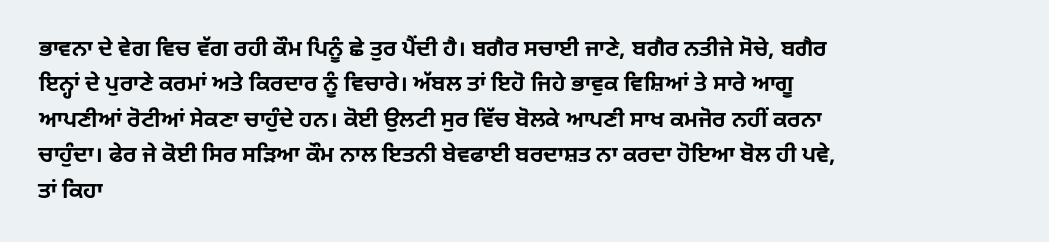ਭਾਵਨਾ ਦੇ ਵੇਗ ਵਿਚ ਵੱਗ ਰਹੀ ਕੌਮ ਪਿਨੂੰ ਛੇ ਤੁਰ ਪੈਂਦੀ ਹੈ। ਬਗੈਰ ਸਚਾਈ ਜਾਣੇ, ਬਗੈਰ ਨਤੀਜੇ ਸੋਚੇ, ਬਗੈਰ ਇਨ੍ਹਾਂ ਦੇ ਪੁਰਾਣੇ ਕਰਮਾਂ ਅਤੇ ਕਿਰਦਾਰ ਨੂੰ ਵਿਚਾਰੇ। ਅੱਬਲ ਤਾਂ ਇਹੋ ਜਿਹੇ ਭਾਵੁਕ ਵਿਸ਼ਿਆਂ ਤੇ ਸਾਰੇ ਆਗੂ ਆਪਣੀਆਂ ਰੋਟੀਆਂ ਸੇਕਣਾ ਚਾਹੁੰਦੇ ਹਨ। ਕੋਈ ਉਲਟੀ ਸੁਰ ਵਿੱਚ ਬੋਲਕੇ ਆਪਣੀ ਸਾਖ ਕਮਜੋਰ ਨਹੀਂ ਕਰਨਾ ਚਾਹੁੰਦਾ। ਫੇਰ ਜੇ ਕੋਈ ਸਿਰ ਸੜਿਆ ਕੌਮ ਨਾਲ ਇਤਨੀ ਬੇਵਫਾਈ ਬਰਦਾਸ਼ਤ ਨਾ ਕਰਦਾ ਹੋਇਆ ਬੋਲ ਹੀ ਪਵੇ, ਤਾਂ ਕਿਹਾ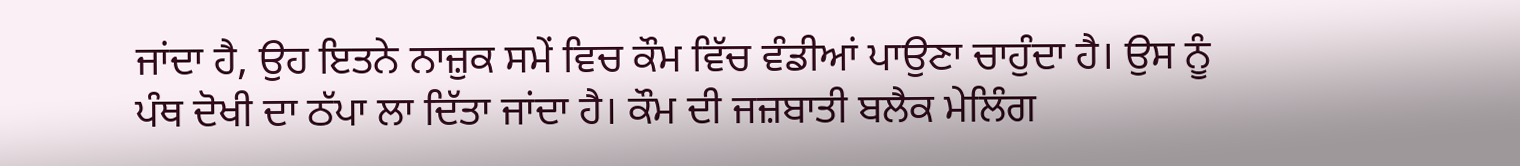ਜਾਂਦਾ ਹੈ, ਉਹ ਇਤਨੇ ਨਾਜ਼ੁਕ ਸਮੇਂ ਵਿਚ ਕੌਮ ਵਿੱਚ ਵੰਡੀਆਂ ਪਾਉਣਾ ਚਾਹੁੰਦਾ ਹੈ। ਉਸ ਨੂੰ ਪੰਥ ਦੋਖੀ ਦਾ ਠੱਪਾ ਲਾ ਦਿੱਤਾ ਜਾਂਦਾ ਹੈ। ਕੌਮ ਦੀ ਜਜ਼ਬਾਤੀ ਬਲੈਕ ਮੇਲਿੰਗ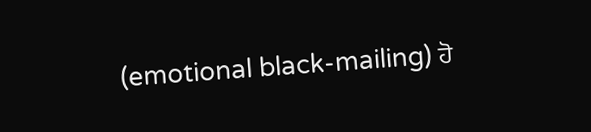(emotional black-mailing) ਹੋ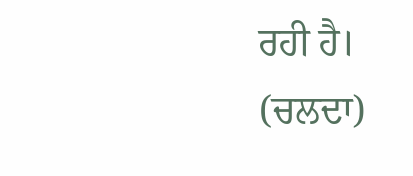ਰਹੀ ਹੈ।
(ਚਲਦਾ)